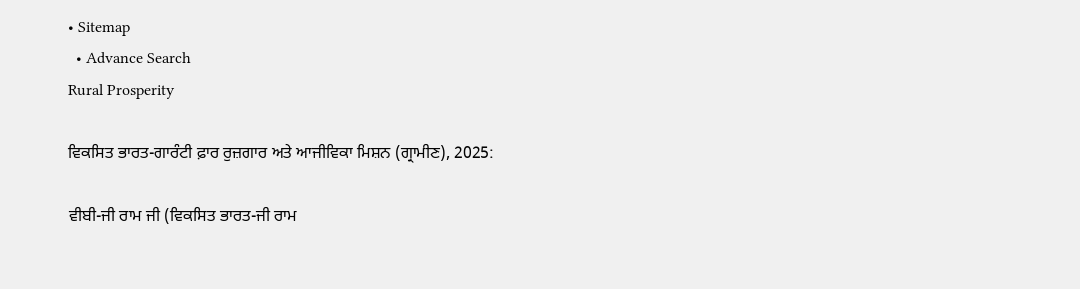• Sitemap
  • Advance Search
Rural Prosperity

ਵਿਕਸਿਤ ਭਾਰਤ-ਗਾਰੰਟੀ ਫ਼ਾਰ ਰੁਜ਼ਗਾਰ ਅਤੇ ਆਜੀਵਿਕਾ ਮਿਸ਼ਨ (ਗ੍ਰਾਮੀਣ), 2025:

ਵੀਬੀ-ਜੀ ਰਾਮ ਜੀ (ਵਿਕਸਿਤ ਭਾਰਤ-ਜੀ ਰਾਮ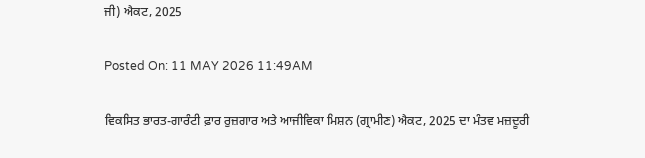ਜੀ) ਐਕਟ, 2025

Posted On: 11 MAY 2026 11:49AM

ਵਿਕਸਿਤ ਭਾਰਤ-ਗਾਰੰਟੀ ਫ਼ਾਰ ਰੁਜ਼ਗਾਰ ਅਤੇ ਆਜੀਵਿਕਾ ਮਿਸ਼ਨ (ਗ੍ਰਾਮੀਣ) ਐਕਟ, 2025 ਦਾ ਮੰਤਵ ਮਜ਼ਦੂਰੀ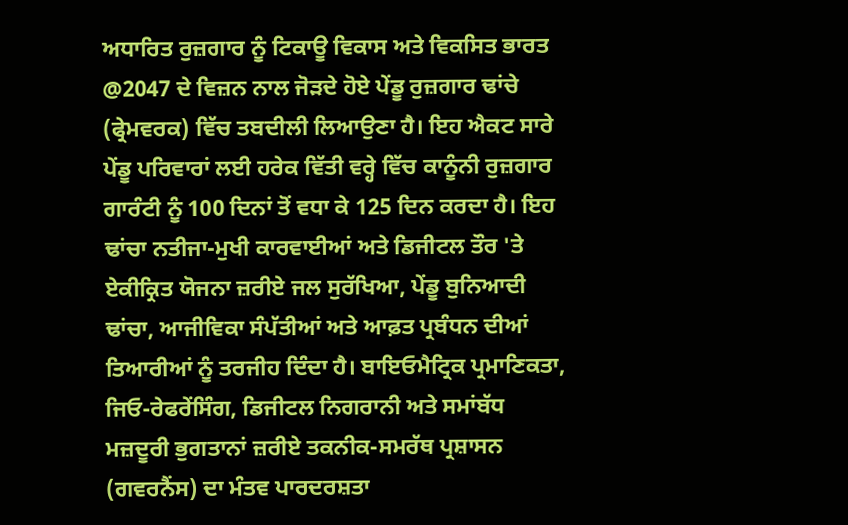ਅਧਾਰਿਤ ਰੁਜ਼ਗਾਰ ਨੂੰ ਟਿਕਾਊ ਵਿਕਾਸ ਅਤੇ ਵਿਕਸਿਤ ਭਾਰਤ @2047 ਦੇ ਵਿਜ਼ਨ ਨਾਲ ਜੋੜਦੇ ਹੋਏ ਪੇਂਡੂ ਰੁਜ਼ਗਾਰ ਢਾਂਚੇ (ਫ੍ਰੇਮਵਰਕ) ਵਿੱਚ ਤਬਦੀਲੀ ਲਿਆਉਣਾ ਹੈ। ਇਹ ਐਕਟ ਸਾਰੇ ਪੇਂਡੂ ਪਰਿਵਾਰਾਂ ਲਈ ਹਰੇਕ ਵਿੱਤੀ ਵਰ੍ਹੇ ਵਿੱਚ ਕਾਨੂੰਨੀ ਰੁਜ਼ਗਾਰ ਗਾਰੰਟੀ ਨੂੰ 100 ਦਿਨਾਂ ਤੋਂ ਵਧਾ ਕੇ 125 ਦਿਨ ਕਰਦਾ ਹੈ। ਇਹ ਢਾਂਚਾ ਨਤੀਜਾ-ਮੁਖੀ ਕਾਰਵਾਈਆਂ ਅਤੇ ਡਿਜੀਟਲ ਤੌਰ 'ਤੇ ਏਕੀਕ੍ਰਿਤ ਯੋਜਨਾ ਜ਼ਰੀਏ ਜਲ ਸੁਰੱਖਿਆ, ਪੇਂਡੂ ਬੁਨਿਆਦੀ ਢਾਂਚਾ, ਆਜੀਵਿਕਾ ਸੰਪੱਤੀਆਂ ਅਤੇ ਆਫ਼ਤ ਪ੍ਰਬੰਧਨ ਦੀਆਂ ਤਿਆਰੀਆਂ ਨੂੰ ਤਰਜੀਹ ਦਿੰਦਾ ਹੈ। ਬਾਇਓਮੈਟ੍ਰਿਕ ਪ੍ਰਮਾਣਿਕਤਾ, ਜਿਓ-ਰੇਫਰੇਂਸਿੰਗ, ਡਿਜੀਟਲ ਨਿਗਰਾਨੀ ਅਤੇ ਸਮਾਂਬੱਧ ਮਜ਼ਦੂਰੀ ਭੁਗਤਾਨਾਂ ਜ਼ਰੀਏ ਤਕਨੀਕ-ਸਮਰੱਥ ਪ੍ਰਸ਼ਾਸਨ (ਗਵਰਨੈਂਸ) ਦਾ ਮੰਤਵ ਪਾਰਦਰਸ਼ਤਾ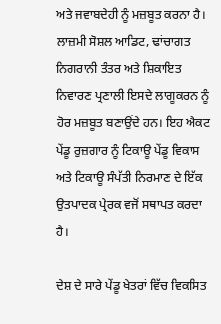ਅਤੇ ਜਵਾਬਦੇਹੀ ਨੂੰ ਮਜ਼ਬੂਤ ਕਰਨਾ ਹੈ। ਲਾਜ਼ਮੀ ਸੋਸ਼ਲ ਆਡਿਟ, ਢਾਂਚਾਗਤ ਨਿਗਰਾਨੀ ਤੰਤਰ ਅਤੇ ਸ਼ਿਕਾਇਤ ਨਿਵਾਰਣ ਪ੍ਰਣਾਲੀ ਇਸਦੇ ਲਾਗੂਕਰਨ ਨੂੰ ਹੋਰ ਮਜ਼ਬੂਤ ਬਣਾਉਂਦੇ ਹਨ। ਇਹ ਐਕਟ ਪੇਂਡੂ ਰੁਜ਼ਗਾਰ ਨੂੰ ਟਿਕਾਊ ਪੇਂਡੂ ਵਿਕਾਸ ਅਤੇ ਟਿਕਾਊ ਸੰਪੱਤੀ ਨਿਰਮਾਣ ਦੇ ਇੱਕ ਉਤਪਾਦਕ ਪ੍ਰੇਰਕ ਵਜੋਂ ਸਥਾਪਤ ਕਰਦਾ ਹੈ।

ਦੇਸ਼ ਦੇ ਸਾਰੇ ਪੇਂਡੂ ਖੇਤਰਾਂ ਵਿੱਚ ਵਿਕਸਿਤ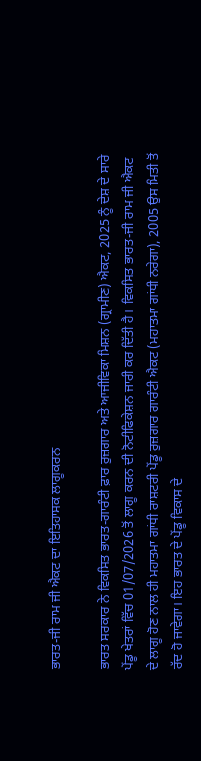ਭਾਰਤ-ਜੀ ਰਾਮ ਜੀ ਐਕਟ ਦਾ ਇਤਿਹਾਸਕ ਲਾਗੂਕਰਨ

ਭਾਰਤ ਸਰਕਾਰ ਨੇ ਵਿਕਸਿਤ ਭਾਰਤ-ਗਾਰੰਟੀ ਫ਼ਾਰ ਰੁਜ਼ਗਾਰ ਅਤੇ ਆਜੀਵਿਕਾ ਮਿਸ਼ਨ (ਗ੍ਰਾਮੀਣ) ਐਕਟ, 2025 ਨੂੰ ਦੇਸ਼ ਦੇ ਸਾਰੇ ਪੇਂਡੂ ਖੇਤਰਾਂ ਵਿੱਚ 01/07/2026 ਤੋਂ ਲਾਗੂ ਕਰਨ ਦੀ ਨੋਟੀਫਿਕੇਸ਼ਨ ਜਾਰੀ ਕਰ ਦਿੱਤੀ ਹੈ। ਵਿਕਸਿਤ ਭਾਰਤ-ਜੀ ਰਾਮ ਜੀ ਐਕਟ ਦੇ ਲਾਗੂ ਹੋਣ ਨਾਲ ਹੀ ਮਹਾਤਮਾ ਗਾਂਧੀ ਰਾਸ਼ਟਰੀ ਪੇਂਡੂ ਰੁਜ਼ਗਾਰ ਗਾਰੰਟੀ ਐਕਟ (ਮਹਾਤਮਾ ਗਾਂਧੀ ਨਰੇਗਾ), 2005 ਉਸ ਮਿਤੀ ਤੋਂ ਰੱਦ ਹੋ ਜਾਵੇਗਾ। ਇਹ ਭਾਰਤ ਦੇ ਪੇਂਡੂ ਵਿਕਾਸ ਦੇ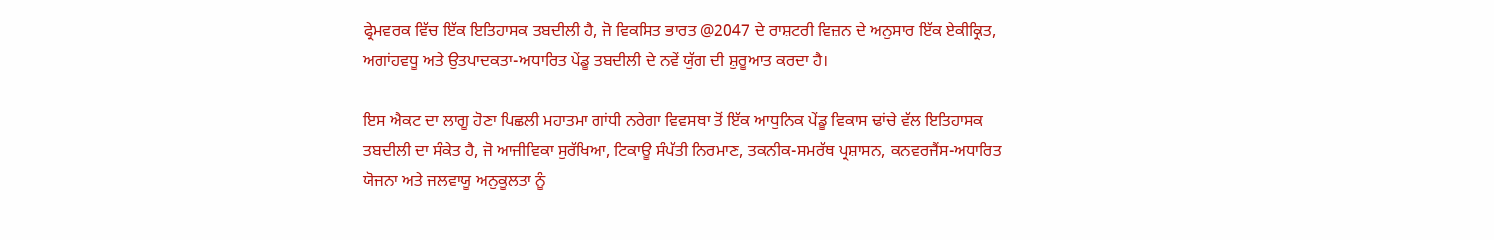ਫ੍ਰੇਮਵਰਕ ਵਿੱਚ ਇੱਕ ਇਤਿਹਾਸਕ ਤਬਦੀਲੀ ਹੈ, ਜੋ ਵਿਕਸਿਤ ਭਾਰਤ @2047 ਦੇ ਰਾਸ਼ਟਰੀ ਵਿਜ਼ਨ ਦੇ ਅਨੁਸਾਰ ਇੱਕ ਏਕੀਕ੍ਰਿਤ, ਅਗਾਂਹਵਧੂ ਅਤੇ ਉਤਪਾਦਕਤਾ-ਅਧਾਰਿਤ ਪੇਂਡੂ ਤਬਦੀਲੀ ਦੇ ਨਵੇਂ ਯੁੱਗ ਦੀ ਸ਼ੁਰੂਆਤ ਕਰਦਾ ਹੈ।

ਇਸ ਐਕਟ ਦਾ ਲਾਗੂ ਹੋਣਾ ਪਿਛਲੀ ਮਹਾਤਮਾ ਗਾਂਧੀ ਨਰੇਗਾ ਵਿਵਸਥਾ ਤੋਂ ਇੱਕ ਆਧੁਨਿਕ ਪੇਂਡੂ ਵਿਕਾਸ ਢਾਂਚੇ ਵੱਲ ਇਤਿਹਾਸਕ ਤਬਦੀਲੀ ਦਾ ਸੰਕੇਤ ਹੈ, ਜੋ ਆਜੀਵਿਕਾ ਸੁਰੱਖਿਆ, ਟਿਕਾਊ ਸੰਪੱਤੀ ਨਿਰਮਾਣ, ਤਕਨੀਕ-ਸਮਰੱਥ ਪ੍ਰਸ਼ਾਸਨ, ਕਨਵਰਜੈਂਸ-ਅਧਾਰਿਤ ਯੋਜਨਾ ਅਤੇ ਜਲਵਾਯੂ ਅਨੁਕੂਲਤਾ ਨੂੰ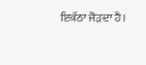ਇਕੱਠਾ ਜੋੜਦਾ ਹੈ।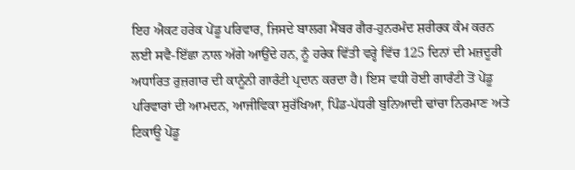ਇਹ ਐਕਟ ਹਰੇਕ ਪੇਂਡੂ ਪਰਿਵਾਰ, ਜਿਸਦੇ ਬਾਲਗ ਮੈਂਬਰ ਗੈਰ-ਹੁਨਰਮੰਦ ਸ਼ਰੀਰਕ ਕੰਮ ਕਰਨ ਲਈ ਸਵੈ-ਇੱਛਾ ਨਾਲ ਅੱਗੇ ਆਉਂਦੇ ਹਨ, ਨੂੰ ਹਰੇਕ ਵਿੱਤੀ ਵਰ੍ਹੇ ਵਿੱਚ 125 ਦਿਨਾਂ ਦੀ ਮਜ਼ਦੂਰੀ ਅਧਾਰਿਤ ਰੁਜ਼ਗਾਰ ਦੀ ਕਾਨੂੰਨੀ ਗਾਰੰਟੀ ਪ੍ਰਦਾਨ ਕਰਦਾ ਹੈ। ਇਸ ਵਧੀ ਹੋਈ ਗਾਰੰਟੀ ਤੋਂ ਪੇਂਡੂ ਪਰਿਵਾਰਾਂ ਦੀ ਆਮਦਨ, ਆਜੀਵਿਕਾ ਸੁਰੱਖਿਆ, ਪਿੰਡ-ਪੱਧਰੀ ਬੁਨਿਆਦੀ ਢਾਂਚਾ ਨਿਰਮਾਣ ਅਤੇ ਟਿਕਾਊ ਪੇਂਡੂ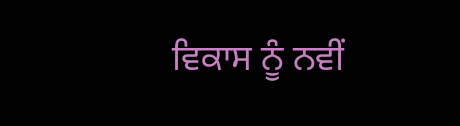ਵਿਕਾਸ ਨੂੰ ਨਵੀਂ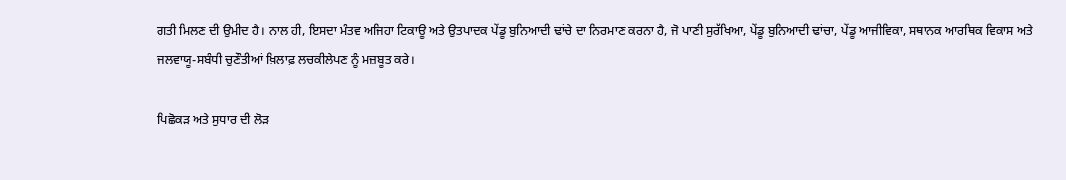ਗਤੀ ਮਿਲਣ ਦੀ ਉਮੀਦ ਹੈ। ਨਾਲ ਹੀ, ਇਸਦਾ ਮੰਤਵ ਅਜਿਹਾ ਟਿਕਾਊ ਅਤੇ ਉਤਪਾਦਕ ਪੇਂਡੂ ਬੁਨਿਆਦੀ ਢਾਂਚੇ ਦਾ ਨਿਰਮਾਣ ਕਰਨਾ ਹੈ, ਜੋ ਪਾਣੀ ਸੁਰੱਖਿਆ, ਪੇਂਡੂ ਬੁਨਿਆਦੀ ਢਾਂਚਾ, ਪੇਂਡੂ ਆਜੀਵਿਕਾ, ਸਥਾਨਕ ਆਰਥਿਕ ਵਿਕਾਸ ਅਤੇ ਜਲਵਾਯੂ-ਸਬੰਧੀ ਚੁਣੌਤੀਆਂ ਖ਼ਿਲਾਫ਼ ਲਚਕੀਲੇਪਣ ਨੂੰ ਮਜ਼ਬੂਤ ਕਰੇ।

ਪਿਛੋਕੜ ਅਤੇ ਸੁਧਾਰ ਦੀ ਲੋੜ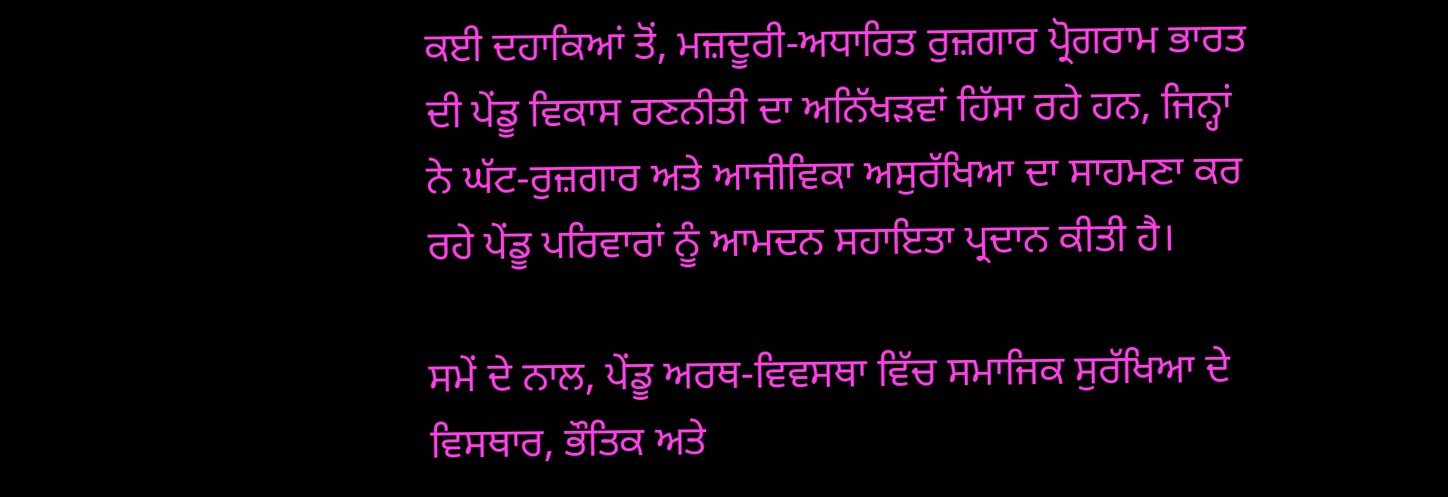ਕਈ ਦਹਾਕਿਆਂ ਤੋਂ, ਮਜ਼ਦੂਰੀ-ਅਧਾਰਿਤ ਰੁਜ਼ਗਾਰ ਪ੍ਰੋਗਰਾਮ ਭਾਰਤ ਦੀ ਪੇਂਡੂ ਵਿਕਾਸ ਰਣਨੀਤੀ ਦਾ ਅਨਿੱਖੜਵਾਂ ਹਿੱਸਾ ਰਹੇ ਹਨ, ਜਿਨ੍ਹਾਂ ਨੇ ਘੱਟ-ਰੁਜ਼ਗਾਰ ਅਤੇ ਆਜੀਵਿਕਾ ਅਸੁਰੱਖਿਆ ਦਾ ਸਾਹਮਣਾ ਕਰ ਰਹੇ ਪੇਂਡੂ ਪਰਿਵਾਰਾਂ ਨੂੰ ਆਮਦਨ ਸਹਾਇਤਾ ਪ੍ਰਦਾਨ ਕੀਤੀ ਹੈ।

ਸਮੇਂ ਦੇ ਨਾਲ, ਪੇਂਡੂ ਅਰਥ-ਵਿਵਸਥਾ ਵਿੱਚ ਸਮਾਜਿਕ ਸੁਰੱਖਿਆ ਦੇ ਵਿਸਥਾਰ, ਭੌਤਿਕ ਅਤੇ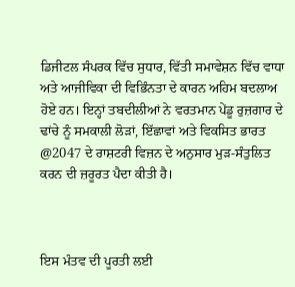ਡਿਜੀਟਲ ਸੰਪਰਕ ਵਿੱਚ ਸੁਧਾਰ, ਵਿੱਤੀ ਸਮਾਵੇਸ਼ਨ ਵਿੱਚ ਵਾਧਾ ਅਤੇ ਆਜੀਵਿਕਾ ਦੀ ਵਿਭਿੰਨਤਾ ਦੇ ਕਾਰਨ ਅਹਿਮ ਬਦਲਾਅ ਹੋਏ ਹਨ। ਇਨ੍ਹਾਂ ਤਬਦੀਲੀਆਂ ਨੇ ਵਰਤਮਾਨ ਪੇਂਡੂ ਰੁਜ਼ਗਾਰ ਦੇ ਢਾਂਚੇ ਨੂੰ ਸਮਕਾਲੀ ਲੋੜਾਂ, ਇੱਛਾਵਾਂ ਅਤੇ ਵਿਕਸਿਤ ਭਾਰਤ @2047 ਦੇ ਰਾਸ਼ਟਰੀ ਵਿਜ਼ਨ ਦੇ ਅਨੁਸਾਰ ਮੁੜ-ਸੰਤੁਲਿਤ ਕਰਨ ਦੀ ਜ਼ਰੂਰਤ ਪੈਦਾ ਕੀਤੀ ਹੈ।



ਇਸ ਮੰਤਵ ਦੀ ਪੂਰਤੀ ਲਈ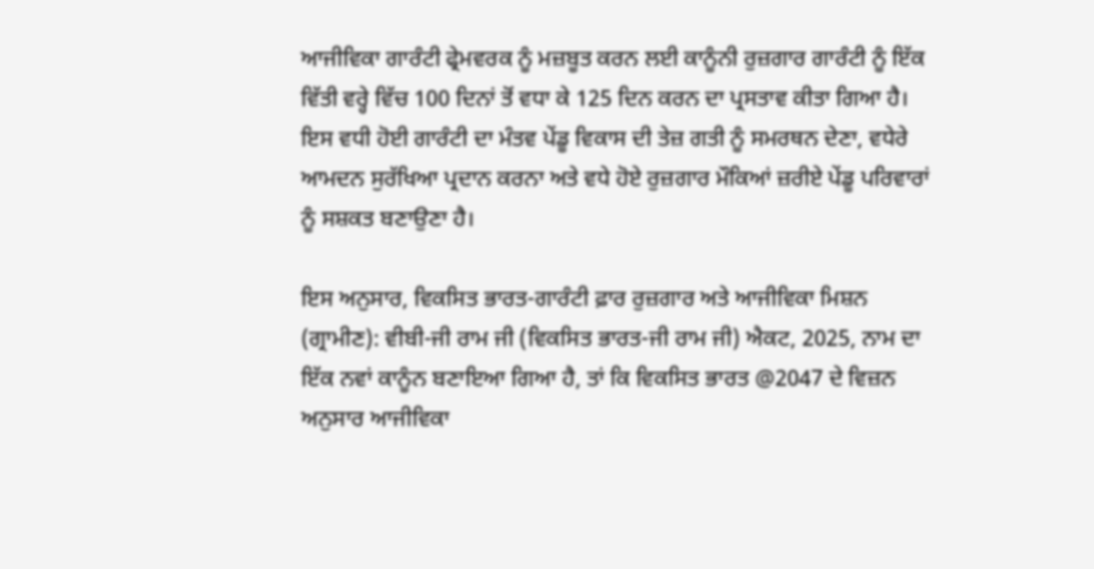ਆਜੀਵਿਕਾ ਗਾਰੰਟੀ ਫ੍ਰੇਮਵਰਕ ਨੂੰ ਮਜ਼ਬੂਤ ਕਰਨ ਲਈ ਕਾਨੂੰਨੀ ਰੁਜ਼ਗਾਰ ਗਾਰੰਟੀ ਨੂੰ ਇੱਕ ਵਿੱਤੀ ਵਰ੍ਹੇ ਵਿੱਚ 100 ਦਿਨਾਂ ਤੋਂ ਵਧਾ ਕੇ 125 ਦਿਨ ਕਰਨ ਦਾ ਪ੍ਰਸਤਾਵ ਕੀਤਾ ਗਿਆ ਹੈ। ਇਸ ਵਧੀ ਹੋਈ ਗਾਰੰਟੀ ਦਾ ਮੰਤਵ ਪੇਂਡੂ ਵਿਕਾਸ ਦੀ ਤੇਜ਼ ਗਤੀ ਨੂੰ ਸਮਰਥਨ ਦੇਣਾ, ਵਧੇਰੇ ਆਮਦਨ ਸੁਰੱਖਿਆ ਪ੍ਰਦਾਨ ਕਰਨਾ ਅਤੇ ਵਧੇ ਹੋਏ ਰੁਜ਼ਗਾਰ ਮੌਕਿਆਂ ਜ਼ਰੀਏ ਪੇਂਡੂ ਪਰਿਵਾਰਾਂ ਨੂੰ ਸਸ਼ਕਤ ਬਣਾਉਣਾ ਹੈ।

ਇਸ ਅਨੁਸਾਰ, ਵਿਕਸਿਤ ਭਾਰਤ-ਗਾਰੰਟੀ ਫ਼ਾਰ ਰੁਜ਼ਗਾਰ ਅਤੇ ਆਜੀਵਿਕਾ ਮਿਸ਼ਨ (ਗ੍ਰਾਮੀਣ): ਵੀਬੀ-ਜੀ ਰਾਮ ਜੀ (ਵਿਕਸਿਤ ਭਾਰਤ-ਜੀ ਰਾਮ ਜੀ) ਐਕਟ, 2025, ਨਾਮ ਦਾ ਇੱਕ ਨਵਾਂ ਕਾਨੂੰਨ ਬਣਾਇਆ ਗਿਆ ਹੈ, ਤਾਂ ਕਿ ਵਿਕਸਿਤ ਭਾਰਤ @2047 ਦੇ ਵਿਜ਼ਨ ਅਨੁਸਾਰ ਆਜੀਵਿਕਾ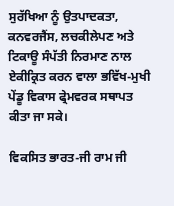ਸੁਰੱਖਿਆ ਨੂੰ ਉਤਪਾਦਕਤਾ, ਕਨਵਰਜੈਂਸ, ਲਚਕੀਲੇਪਣ ਅਤੇ ਟਿਕਾਊ ਸੰਪੱਤੀ ਨਿਰਮਾਣ ਨਾਲ ਏਕੀਕ੍ਰਿਤ ਕਰਨ ਵਾਲਾ ਭਵਿੱਖ-ਮੁਖੀ ਪੇਂਡੂ ਵਿਕਾਸ ਫ੍ਰੇਮਵਰਕ ਸਥਾਪਤ ਕੀਤਾ ਜਾ ਸਕੇ।

ਵਿਕਸਿਤ ਭਾਰਤ-ਜੀ ਰਾਮ ਜੀ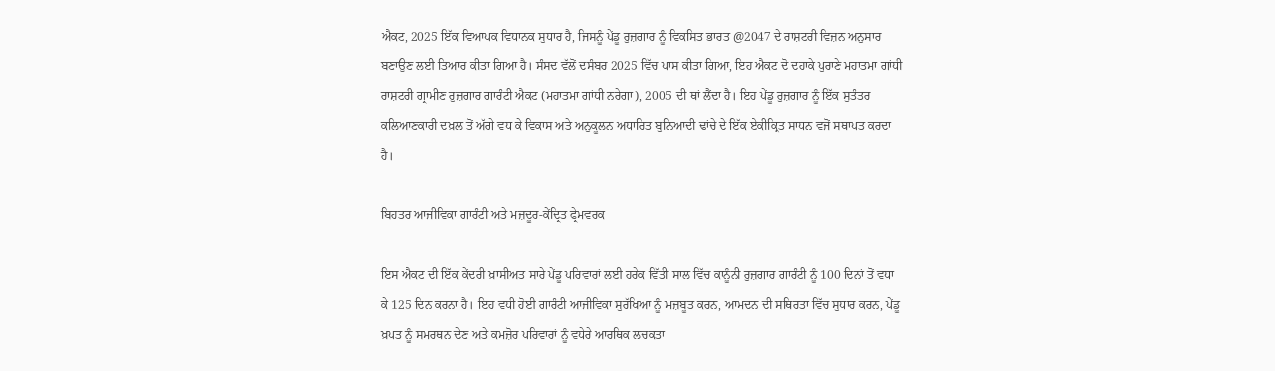ਐਕਟ, 2025 ਇੱਕ ਵਿਆਪਕ ਵਿਧਾਨਕ ਸੁਧਾਰ ਹੈ, ਜਿਸਨੂੰ ਪੇਂਡੂ ਰੁਜ਼ਗਾਰ ਨੂੰ ਵਿਕਸਿਤ ਭਾਰਤ @2047 ਦੇ ਰਾਸ਼ਟਰੀ ਵਿਜ਼ਨ ਅਨੁਸਾਰ ਬਣਾਉਣ ਲਈ ਤਿਆਰ ਕੀਤਾ ਗਿਆ ਹੈ। ਸੰਸਦ ਵੱਲੋਂ ਦਸੰਬਰ 2025 ਵਿੱਚ ਪਾਸ ਕੀਤਾ ਗਿਆ, ਇਹ ਐਕਟ ਦੋ ਦਹਾਕੇ ਪੁਰਾਣੇ ਮਹਾਤਮਾ ਗਾਂਧੀ ਰਾਸ਼ਟਰੀ ਗ੍ਰਾਮੀਣ ਰੁਜ਼ਗਾਰ ਗਾਰੰਟੀ ਐਕਟ (ਮਹਾਤਮਾ ਗਾਂਧੀ ਨਰੇਗਾ), 2005 ਦੀ ਥਾਂ ਲੈਂਦਾ ਹੈ। ਇਹ ਪੇਂਡੂ ਰੁਜ਼ਗਾਰ ਨੂੰ ਇੱਕ ਸੁਤੰਤਰ ਕਲਿਆਣਕਾਰੀ ਦਖ਼ਲ ਤੋਂ ਅੱਗੇ ਵਧ ਕੇ ਵਿਕਾਸ ਅਤੇ ਅਨੁਕੂਲਨ ਅਧਾਰਿਤ ਬੁਨਿਆਦੀ ਢਾਂਚੇ ਦੇ ਇੱਕ ਏਕੀਕ੍ਰਿਤ ਸਾਧਨ ਵਜੋਂ ਸਥਾਪਤ ਕਰਦਾ ਹੈ।

ਬਿਹਤਰ ਆਜੀਵਿਕਾ ਗਾਰੰਟੀ ਅਤੇ ਮਜ਼ਦੂਰ-ਕੇਂਦ੍ਰਿਤ ਫ੍ਰੇਮਵਰਕ

ਇਸ ਐਕਟ ਦੀ ਇੱਕ ਕੇਂਦਰੀ ਖ਼ਾਸੀਅਤ ਸਾਰੇ ਪੇਂਡੂ ਪਰਿਵਾਰਾਂ ਲਈ ਹਰੇਕ ਵਿੱਤੀ ਸਾਲ ਵਿੱਚ ਕਾਨੂੰਨੀ ਰੁਜ਼ਗਾਰ ਗਾਰੰਟੀ ਨੂੰ 100 ਦਿਨਾਂ ਤੋਂ ਵਧਾ ਕੇ 125 ਦਿਨ ਕਰਨਾ ਹੈ। ਇਹ ਵਧੀ ਹੋਈ ਗਾਰੰਟੀ ਆਜੀਵਿਕਾ ਸੁਰੱਖਿਆ ਨੂੰ ਮਜ਼ਬੂਤ ਕਰਨ, ਆਮਦਨ ਦੀ ਸਥਿਰਤਾ ਵਿੱਚ ਸੁਧਾਰ ਕਰਨ, ਪੇਂਡੂ ਖ਼ਪਤ ਨੂੰ ਸਮਰਥਨ ਦੇਣ ਅਤੇ ਕਮਜ਼ੋਰ ਪਰਿਵਾਰਾਂ ਨੂੰ ਵਧੇਰੇ ਆਰਥਿਕ ਲਚਕਤਾ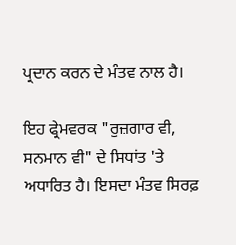ਪ੍ਰਦਾਨ ਕਰਨ ਦੇ ਮੰਤਵ ਨਾਲ ਹੈ।

ਇਹ ਫ੍ਰੇਮਵਰਕ "ਰੁਜ਼ਗਾਰ ਵੀ, ਸਨਮਾਨ ਵੀ" ਦੇ ਸਿਧਾਂਤ 'ਤੇ ਅਧਾਰਿਤ ਹੈ। ਇਸਦਾ ਮੰਤਵ ਸਿਰਫ਼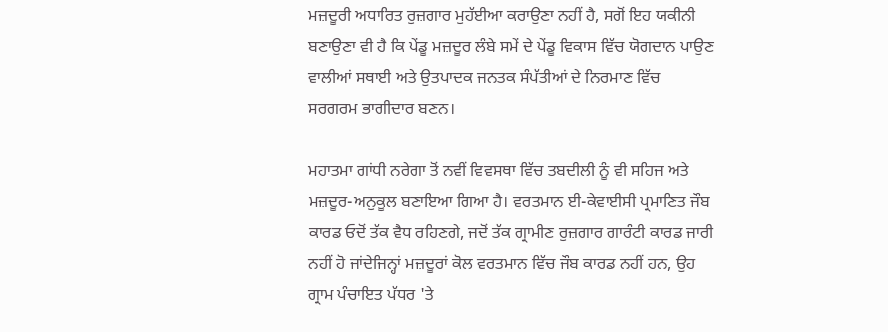ਮਜ਼ਦੂਰੀ ਅਧਾਰਿਤ ਰੁਜ਼ਗਾਰ ਮੁਹੱਈਆ ਕਰਾਉਣਾ ਨਹੀਂ ਹੈ, ਸਗੋਂ ਇਹ ਯਕੀਨੀ ਬਣਾਉਣਾ ਵੀ ਹੈ ਕਿ ਪੇਂਡੂ ਮਜ਼ਦੂਰ ਲੰਬੇ ਸਮੇਂ ਦੇ ਪੇਂਡੂ ਵਿਕਾਸ ਵਿੱਚ ਯੋਗਦਾਨ ਪਾਉਣ ਵਾਲੀਆਂ ਸਥਾਈ ਅਤੇ ਉਤਪਾਦਕ ਜਨਤਕ ਸੰਪੱਤੀਆਂ ਦੇ ਨਿਰਮਾਣ ਵਿੱਚ ਸਰਗਰਮ ਭਾਗੀਦਾਰ ਬਣਨ।

ਮਹਾਤਮਾ ਗਾਂਧੀ ਨਰੇਗਾ ਤੋਂ ਨਵੀਂ ਵਿਵਸਥਾ ਵਿੱਚ ਤਬਦੀਲੀ ਨੂੰ ਵੀ ਸਹਿਜ ਅਤੇ ਮਜ਼ਦੂਰ-ਅਨੁਕੂਲ ਬਣਾਇਆ ਗਿਆ ਹੈ। ਵਰਤਮਾਨ ਈ-ਕੇਵਾਈਸੀ ਪ੍ਰਮਾਣਿਤ ਜੌਬ ਕਾਰਡ ਓਦੋਂ ਤੱਕ ਵੈਧ ਰਹਿਣਗੇ, ਜਦੋਂ ਤੱਕ ਗ੍ਰਾਮੀਣ ਰੁਜ਼ਗਾਰ ਗਾਰੰਟੀ ਕਾਰਡ ਜਾਰੀ ਨਹੀਂ ਹੋ ਜਾਂਦੇਜਿਨ੍ਹਾਂ ਮਜ਼ਦੂਰਾਂ ਕੋਲ ਵਰਤਮਾਨ ਵਿੱਚ ਜੌਬ ਕਾਰਡ ਨਹੀਂ ਹਨ, ਉਹ ਗ੍ਰਾਮ ਪੰਚਾਇਤ ਪੱਧਰ 'ਤੇ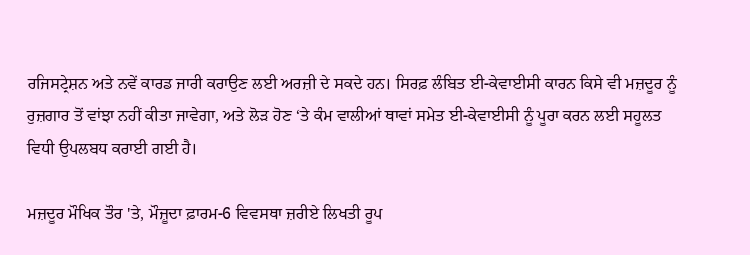ਰਜਿਸਟ੍ਰੇਸ਼ਨ ਅਤੇ ਨਵੇਂ ਕਾਰਡ ਜਾਰੀ ਕਰਾਉਣ ਲਈ ਅਰਜ਼ੀ ਦੇ ਸਕਦੇ ਹਨ। ਸਿਰਫ਼ ਲੰਬਿਤ ਈ-ਕੇਵਾਈਸੀ ਕਾਰਨ ਕਿਸੇ ਵੀ ਮਜ਼ਦੂਰ ਨੂੰ ਰੁਜ਼ਗਾਰ ਤੋਂ ਵਾਂਝਾ ਨਹੀਂ ਕੀਤਾ ਜਾਵੇਗਾ, ਅਤੇ ਲੋੜ ਹੋਣ ‘ਤੇ ਕੰਮ ਵਾਲੀਆਂ ਥਾਵਾਂ ਸਮੇਤ ਈ-ਕੇਵਾਈਸੀ ਨੂੰ ਪੂਰਾ ਕਰਨ ਲਈ ਸਹੂਲਤ ਵਿਧੀ ਉਪਲਬਧ ਕਰਾਈ ਗਈ ਹੈ।

ਮਜ਼ਦੂਰ ਮੌਖਿਕ ਤੌਰ 'ਤੇ, ਮੌਜ਼ੂਦਾ ਫ਼ਾਰਮ-6 ਵਿਵਸਥਾ ਜ਼ਰੀਏ ਲਿਖਤੀ ਰੂਪ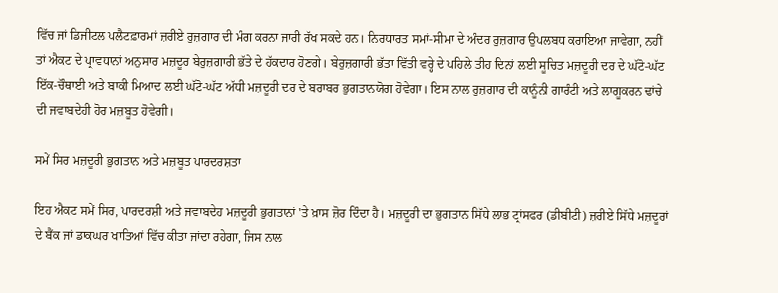ਵਿੱਚ ਜਾਂ ਡਿਜੀਟਲ ਪਲੈਟਫ਼ਾਰਮਾਂ ਜ਼ਰੀਏ ਰੁਜ਼ਗਾਰ ਦੀ ਮੰਗ ਕਰਨਾ ਜਾਰੀ ਰੱਖ ਸਕਦੇ ਹਨ। ਨਿਰਧਾਰਤ ਸਮਾਂ-ਸੀਮਾ ਦੇ ਅੰਦਰ ਰੁਜ਼ਗਾਰ ਉਪਲਬਧ ਕਰਾਇਆ ਜਾਵੇਗਾ, ਨਹੀਂ ਤਾਂ ਐਕਟ ਦੇ ਪ੍ਰਾਵਧਾਨਾਂ ਅਨੁਸਾਰ ਮਜ਼ਦੂਰ ਬੇਰੁਜ਼ਗਾਰੀ ਭੱਤੇ ਦੇ ਹੱਕਦਾਰ ਹੋਣਗੇ। ਬੇਰੁਜ਼ਗਾਰੀ ਭੱਤਾ ਵਿੱਤੀ ਵਰ੍ਹੇ ਦੇ ਪਹਿਲੇ ਤੀਹ ਦਿਨਾਂ ਲਈ ਸੂਚਿਤ ਮਜ਼ਦੂਰੀ ਦਰ ਦੇ ਘੱਟੋ-ਘੱਟ ਇੱਕ-ਚੌਥਾਈ ਅਤੇ ਬਾਕੀ ਮਿਆਦ ਲਈ ਘੱਟੋ-ਘੱਟ ਅੱਧੀ ਮਜ਼ਦੂਰੀ ਦਰ ਦੇ ਬਰਾਬਰ ਭੁਗਤਾਨਯੋਗ ਹੋਵੇਗਾ। ਇਸ ਨਾਲ ਰੁਜ਼ਗਾਰ ਦੀ ਕਾਨੂੰਨੀ ਗਾਰੰਟੀ ਅਤੇ ਲਾਗੂਕਰਨ ਢਾਂਚੇ ਦੀ ਜਵਾਬਦੇਹੀ ਹੋਰ ਮਜ਼ਬੂਤ ਹੋਵੇਗੀ।

ਸਮੇਂ ਸਿਰ ਮਜ਼ਦੂਰੀ ਭੁਗਤਾਨ ਅਤੇ ਮਜ਼ਬੂਤ ਪਾਰਦਰਸ਼ਤਾ

ਇਹ ਐਕਟ ਸਮੇਂ ਸਿਰ, ਪਾਰਦਰਸ਼ੀ ਅਤੇ ਜਵਾਬਦੇਹ ਮਜ਼ਦੂਰੀ ਭੁਗਤਾਨਾਂ 'ਤੇ ਖ਼ਾਸ ਜ਼ੋਰ ਦਿੰਦਾ ਹੈ। ਮਜ਼ਦੂਰੀ ਦਾ ਭੁਗਤਾਨ ਸਿੱਧੇ ਲਾਭ ਟ੍ਰਾਂਸਫਰ (ਡੀਬੀਟੀ) ਜ਼ਰੀਏ ਸਿੱਧੇ ਮਜ਼ਦੂਰਾਂ ਦੇ ਬੈਂਕ ਜਾਂ ਡਾਕਘਰ ਖਾਤਿਆਂ ਵਿੱਚ ਕੀਤਾ ਜਾਂਦਾ ਰਹੇਗਾ, ਜਿਸ ਨਾਲ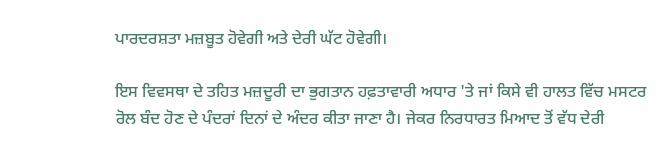ਪਾਰਦਰਸ਼ਤਾ ਮਜ਼ਬੂਤ ਹੋਵੇਗੀ ਅਤੇ ਦੇਰੀ ਘੱਟ ਹੋਵੇਗੀ।

ਇਸ ਵਿਵਸਥਾ ਦੇ ਤਹਿਤ ਮਜ਼ਦੂਰੀ ਦਾ ਭੁਗਤਾਨ ਹਫ਼ਤਾਵਾਰੀ ਅਧਾਰ 'ਤੇ ਜਾਂ ਕਿਸੇ ਵੀ ਹਾਲਤ ਵਿੱਚ ਮਸਟਰ ਰੋਲ ਬੰਦ ਹੋਣ ਦੇ ਪੰਦਰਾਂ ਦਿਨਾਂ ਦੇ ਅੰਦਰ ਕੀਤਾ ਜਾਣਾ ਹੈ। ਜੇਕਰ ਨਿਰਧਾਰਤ ਮਿਆਦ ਤੋਂ ਵੱਧ ਦੇਰੀ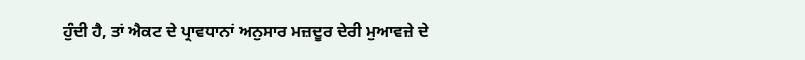ਹੁੰਦੀ ਹੈ, ਤਾਂ ਐਕਟ ਦੇ ਪ੍ਰਾਵਧਾਨਾਂ ਅਨੁਸਾਰ ਮਜ਼ਦੂਰ ਦੇਰੀ ਮੁਆਵਜ਼ੇ ਦੇ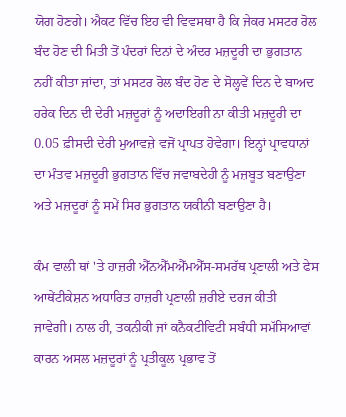ਯੋਗ ਹੋਣਗੇ। ਐਕਟ ਵਿੱਚ ਇਹ ਵੀ ਵਿਵਸਥਾ ਹੈ ਕਿ ਜੇਕਰ ਮਸਟਰ ਰੋਲ ਬੰਦ ਹੋਣ ਦੀ ਮਿਤੀ ਤੋਂ ਪੰਦਰਾਂ ਦਿਨਾਂ ਦੇ ਅੰਦਰ ਮਜ਼ਦੂਰੀ ਦਾ ਭੁਗਤਾਨ ਨਹੀਂ ਕੀਤਾ ਜਾਂਦਾ, ਤਾਂ ਮਸਟਰ ਰੋਲ ਬੰਦ ਹੋਣ ਦੇ ਸੋਲ੍ਹਵੇਂ ਦਿਨ ਦੇ ਬਾਅਦ ਹਰੇਕ ਦਿਨ ਦੀ ਦੇਰੀ ਮਜ਼ਦੂਰਾਂ ਨੂੰ ਅਦਾਇਗੀ ਨਾ ਕੀਤੀ ਮਜ਼ਦੂਰੀ ਦਾ 0.05 ਫ਼ੀਸਦੀ ਦੇਰੀ ਮੁਆਵਜ਼ੇ ਵਜੋਂ ਪ੍ਰਾਪਤ ਹੋਵੇਗਾ। ਇਨ੍ਹਾਂ ਪ੍ਰਾਵਧਾਨਾਂ ਦਾ ਮੰਤਵ ਮਜ਼ਦੂਰੀ ਭੁਗਤਾਨ ਵਿੱਚ ਜਵਾਬਦੇਹੀ ਨੂੰ ਮਜ਼ਬੂਤ ਬਣਾਉਣਾ ਅਤੇ ਮਜ਼ਦੂਰਾਂ ਨੂੰ ਸਮੇਂ ਸਿਰ ਭੁਗਤਾਨ ਯਕੀਨੀ ਬਣਾਉਣਾ ਹੈ।

ਕੰਮ ਵਾਲੀ ਥਾਂ 'ਤੇ ਹਾਜ਼ਰੀ ਐੱਨਐੱਮਐੱਮਐੱਸ-ਸਮਰੱਥ ਪ੍ਰਣਾਲੀ ਅਤੇ ਫੇਸ ਆਥੇਂਟੀਕੇਸ਼ਨ ਅਧਾਰਿਤ ਹਾਜ਼ਰੀ ਪ੍ਰਣਾਲੀ ਜ਼ਰੀਏ ਦਰਜ ਕੀਤੀ ਜਾਵੇਗੀ। ਨਾਲ ਹੀ, ਤਕਨੀਕੀ ਜਾਂ ਕਨੈਕਟੀਵਿਟੀ ਸਬੰਧੀ ਸਮੱਸਿਆਵਾਂ ਕਾਰਨ ਅਸਲ ਮਜ਼ਦੂਰਾਂ ਨੂੰ ਪ੍ਰਤੀਕੂਲ ਪ੍ਰਭਾਵ ਤੋਂ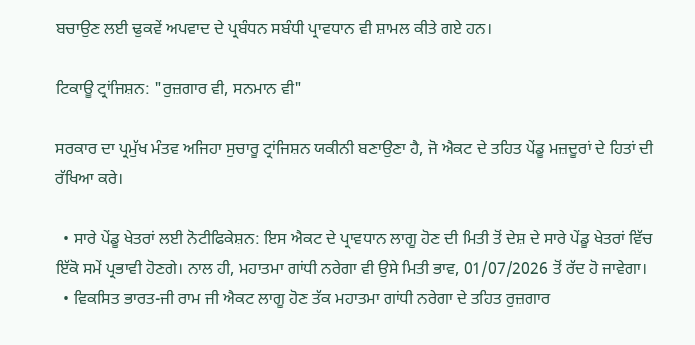ਬਚਾਉਣ ਲਈ ਢੁਕਵੇਂ ਅਪਵਾਦ ਦੇ ਪ੍ਰਬੰਧਨ ਸਬੰਧੀ ਪ੍ਰਾਵਧਾਨ ਵੀ ਸ਼ਾਮਲ ਕੀਤੇ ਗਏ ਹਨ।

ਟਿਕਾਊ ਟ੍ਰਾਂਜਿਸ਼ਨ: "ਰੁਜ਼ਗਾਰ ਵੀ, ਸਨਮਾਨ ਵੀ"

ਸਰਕਾਰ ਦਾ ਪ੍ਰਮੁੱਖ ਮੰਤਵ ਅਜਿਹਾ ਸੁਚਾਰੂ ਟ੍ਰਾਂਜਿਸ਼ਨ ਯਕੀਨੀ ਬਣਾਉਣਾ ਹੈ, ਜੋ ਐਕਟ ਦੇ ਤਹਿਤ ਪੇਂਡੂ ਮਜ਼ਦੂਰਾਂ ਦੇ ਹਿਤਾਂ ਦੀ ਰੱਖਿਆ ਕਰੇ।

  • ਸਾਰੇ ਪੇਂਡੂ ਖੇਤਰਾਂ ਲਈ ਨੋਟੀਫਿਕੇਸ਼ਨ: ਇਸ ਐਕਟ ਦੇ ਪ੍ਰਾਵਧਾਨ ਲਾਗੂ ਹੋਣ ਦੀ ਮਿਤੀ ਤੋਂ ਦੇਸ਼ ਦੇ ਸਾਰੇ ਪੇਂਡੂ ਖੇਤਰਾਂ ਵਿੱਚ ਇੱਕੋ ਸਮੇਂ ਪ੍ਰਭਾਵੀ ਹੋਣਗੇ। ਨਾਲ ਹੀ, ਮਹਾਤਮਾ ਗਾਂਧੀ ਨਰੇਗਾ ਵੀ ਉਸੇ ਮਿਤੀ ਭਾਵ, 01/07/2026 ਤੋਂ ਰੱਦ ਹੋ ਜਾਵੇਗਾ।
  • ਵਿਕਸਿਤ ਭਾਰਤ-ਜੀ ਰਾਮ ਜੀ ਐਕਟ ਲਾਗੂ ਹੋਣ ਤੱਕ ਮਹਾਤਮਾ ਗਾਂਧੀ ਨਰੇਗਾ ਦੇ ਤਹਿਤ ਰੁਜ਼ਗਾਰ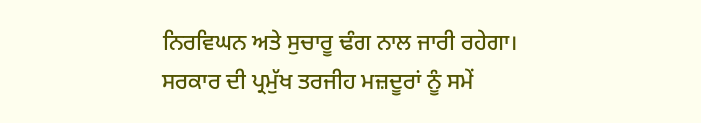ਨਿਰਵਿਘਨ ਅਤੇ ਸੁਚਾਰੂ ਢੰਗ ਨਾਲ ਜਾਰੀ ਰਹੇਗਾ। ਸਰਕਾਰ ਦੀ ਪ੍ਰਮੁੱਖ ਤਰਜੀਹ ਮਜ਼ਦੂਰਾਂ ਨੂੰ ਸਮੇਂ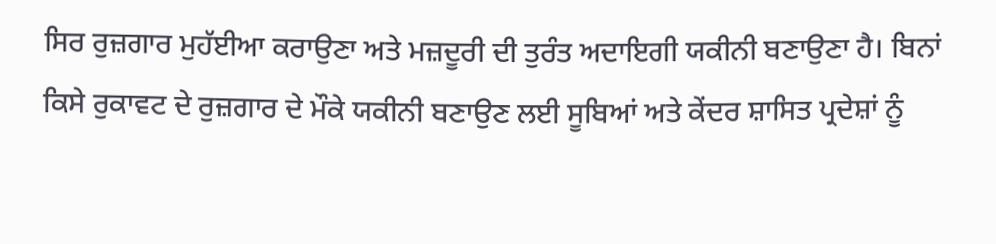ਸਿਰ ਰੁਜ਼ਗਾਰ ਮੁਹੱਈਆ ਕਰਾਉਣਾ ਅਤੇ ਮਜ਼ਦੂਰੀ ਦੀ ਤੁਰੰਤ ਅਦਾਇਗੀ ਯਕੀਨੀ ਬਣਾਉਣਾ ਹੈ। ਬਿਨਾਂ ਕਿਸੇ ਰੁਕਾਵਟ ਦੇ ਰੁਜ਼ਗਾਰ ਦੇ ਮੌਕੇ ਯਕੀਨੀ ਬਣਾਉਣ ਲਈ ਸੂਬਿਆਂ ਅਤੇ ਕੇਂਦਰ ਸ਼ਾਸਿਤ ਪ੍ਰਦੇਸ਼ਾਂ ਨੂੰ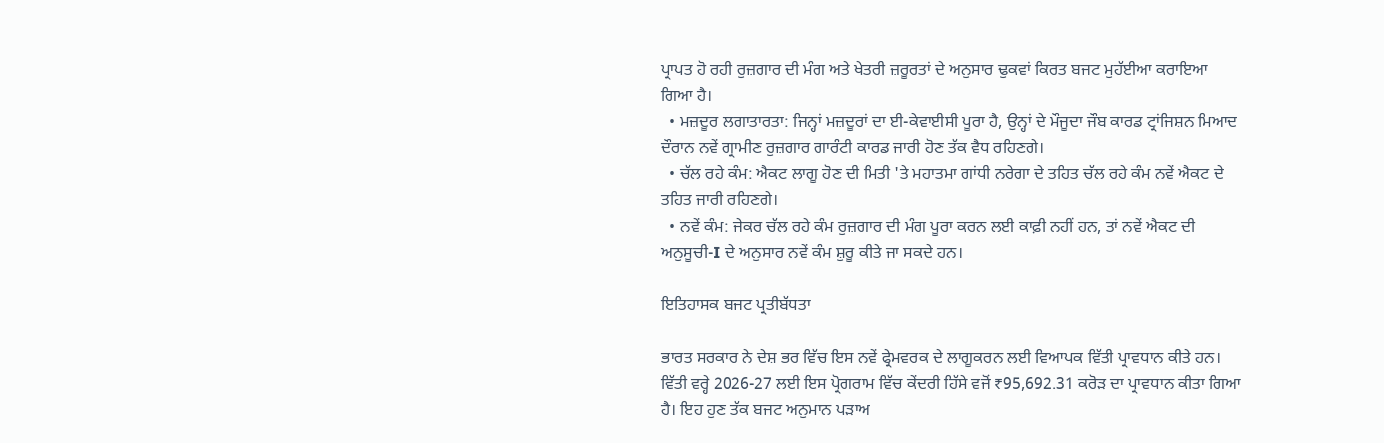ਪ੍ਰਾਪਤ ਹੋ ਰਹੀ ਰੁਜ਼ਗਾਰ ਦੀ ਮੰਗ ਅਤੇ ਖੇਤਰੀ ਜ਼ਰੂਰਤਾਂ ਦੇ ਅਨੁਸਾਰ ਢੁਕਵਾਂ ਕਿਰਤ ਬਜਟ ਮੁਹੱਈਆ ਕਰਾਇਆ ਗਿਆ ਹੈ।
  • ਮਜ਼ਦੂਰ ਲਗਾਤਾਰਤਾ: ਜਿਨ੍ਹਾਂ ਮਜ਼ਦੂਰਾਂ ਦਾ ਈ-ਕੇਵਾਈਸੀ ਪੂਰਾ ਹੈ, ਉਨ੍ਹਾਂ ਦੇ ਮੌਜੂਦਾ ਜੌਬ ਕਾਰਡ ਟ੍ਰਾਂਜਿਸ਼ਨ ਮਿਆਦ ਦੌਰਾਨ ਨਵੇਂ ਗ੍ਰਾਮੀਣ ਰੁਜ਼ਗਾਰ ਗਾਰੰਟੀ ਕਾਰਡ ਜਾਰੀ ਹੋਣ ਤੱਕ ਵੈਧ ਰਹਿਣਗੇ।
  • ਚੱਲ ਰਹੇ ਕੰਮ: ਐਕਟ ਲਾਗੂ ਹੋਣ ਦੀ ਮਿਤੀ 'ਤੇ ਮਹਾਤਮਾ ਗਾਂਧੀ ਨਰੇਗਾ ਦੇ ਤਹਿਤ ਚੱਲ ਰਹੇ ਕੰਮ ਨਵੇਂ ਐਕਟ ਦੇ ਤਹਿਤ ਜਾਰੀ ਰਹਿਣਗੇ।
  • ਨਵੇਂ ਕੰਮ: ਜੇਕਰ ਚੱਲ ਰਹੇ ਕੰਮ ਰੁਜ਼ਗਾਰ ਦੀ ਮੰਗ ਪੂਰਾ ਕਰਨ ਲਈ ਕਾਫ਼ੀ ਨਹੀਂ ਹਨ, ਤਾਂ ਨਵੇਂ ਐਕਟ ਦੀ ਅਨੁਸੂਚੀ-I ਦੇ ਅਨੁਸਾਰ ਨਵੇਂ ਕੰਮ ਸ਼ੁਰੂ ਕੀਤੇ ਜਾ ਸਕਦੇ ਹਨ।

ਇਤਿਹਾਸਕ ਬਜਟ ਪ੍ਰਤੀਬੱਧਤਾ

ਭਾਰਤ ਸਰਕਾਰ ਨੇ ਦੇਸ਼ ਭਰ ਵਿੱਚ ਇਸ ਨਵੇਂ ਫ੍ਰੇਮਵਰਕ ਦੇ ਲਾਗੂਕਰਨ ਲਈ ਵਿਆਪਕ ਵਿੱਤੀ ਪ੍ਰਾਵਧਾਨ ਕੀਤੇ ਹਨ। ਵਿੱਤੀ ਵਰ੍ਹੇ 2026-27 ਲਈ ਇਸ ਪ੍ਰੋਗਰਾਮ ਵਿੱਚ ਕੇਂਦਰੀ ਹਿੱਸੇ ਵਜੋਂ ₹95,692.31 ਕਰੋੜ ਦਾ ਪ੍ਰਾਵਧਾਨ ਕੀਤਾ ਗਿਆ ਹੈ। ਇਹ ਹੁਣ ਤੱਕ ਬਜਟ ਅਨੁਮਾਨ ਪੜਾਅ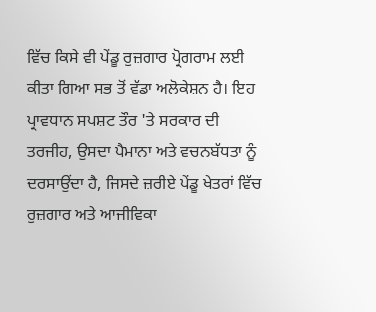ਵਿੱਚ ਕਿਸੇ ਵੀ ਪੇਂਡੂ ਰੁਜ਼ਗਾਰ ਪ੍ਰੋਗਰਾਮ ਲਈ ਕੀਤਾ ਗਿਆ ਸਭ ਤੋਂ ਵੱਡਾ ਅਲੋਕੇਸ਼ਨ ਹੈ। ਇਹ ਪ੍ਰਾਵਧਾਨ ਸਪਸ਼ਟ ਤੌਰ 'ਤੇ ਸਰਕਾਰ ਦੀ ਤਰਜੀਹ, ਉਸਦਾ ਪੈਮਾਨਾ ਅਤੇ ਵਚਨਬੱਧਤਾ ਨੂੰ ਦਰਸਾਉਂਦਾ ਹੈ, ਜਿਸਦੇ ਜ਼ਰੀਏ ਪੇਂਡੂ ਖੇਤਰਾਂ ਵਿੱਚ ਰੁਜ਼ਗਾਰ ਅਤੇ ਆਜੀਵਿਕਾ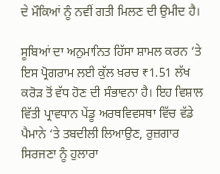ਦੇ ਮੌਕਿਆਂ ਨੂੰ ਨਵੀਂ ਗਤੀ ਮਿਲਣ ਦੀ ਉਮੀਦ ਹੈ।

ਸੂਬਿਆਂ ਦਾ ਅਨੁਮਾਨਿਤ ਹਿੱਸਾ ਸ਼ਾਮਲ ਕਰਨ ‘ਤੇ ਇਸ ਪ੍ਰੋਗਰਾਮ ਲਈ ਕੁੱਲ ਖ਼ਰਚ ₹1.51 ਲੱਖ ਕਰੋੜ ਤੋਂ ਵੱਧ ਹੋਣ ਦੀ ਸੰਭਾਵਨਾ ਹੈ। ਇਹ ਵਿਸ਼ਾਲ ਵਿੱਤੀ ਪ੍ਰਾਵਧਾਨ ਪੇਂਡੂ ਅਰਥਵਿਵਸਥਾ ਵਿੱਚ ਵੱਡੇ ਪੈਮਾਨੇ ‘ਤੇ ਤਬਦੀਲੀ ਲਿਆਉਣ, ਰੁਜ਼ਗਾਰ ਸਿਰਜਣਾ ਨੂੰ ਹੁਲਾਰਾ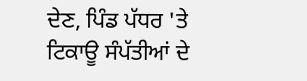ਦੇਣ, ਪਿੰਡ ਪੱਧਰ 'ਤੇ ਟਿਕਾਊ ਸੰਪੱਤੀਆਂ ਦੇ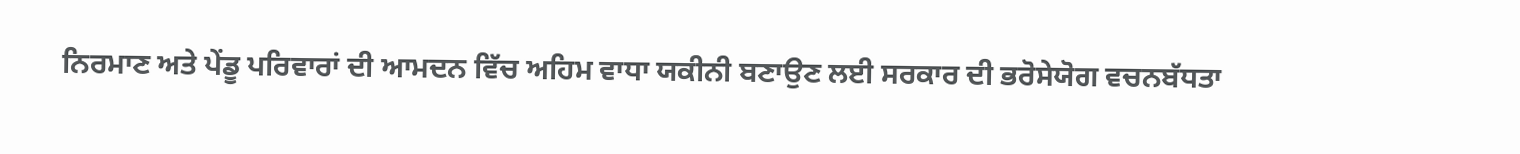ਨਿਰਮਾਣ ਅਤੇ ਪੇਂਡੂ ਪਰਿਵਾਰਾਂ ਦੀ ਆਮਦਨ ਵਿੱਚ ਅਹਿਮ ਵਾਧਾ ਯਕੀਨੀ ਬਣਾਉਣ ਲਈ ਸਰਕਾਰ ਦੀ ਭਰੋਸੇਯੋਗ ਵਚਨਬੱਧਤਾ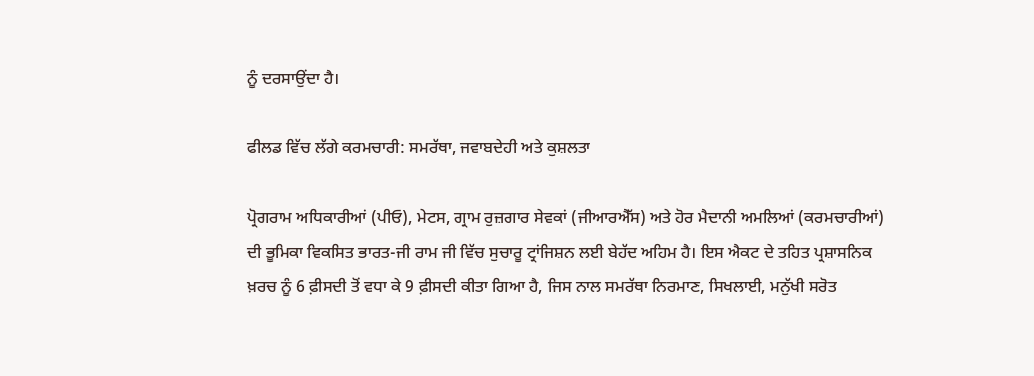ਨੂੰ ਦਰਸਾਉਂਦਾ ਹੈ।

ਫੀਲਡ ਵਿੱਚ ਲੱਗੇ ਕਰਮਚਾਰੀ: ਸਮਰੱਥਾ, ਜਵਾਬਦੇਹੀ ਅਤੇ ਕੁਸ਼ਲਤਾ

ਪ੍ਰੋਗਰਾਮ ਅਧਿਕਾਰੀਆਂ (ਪੀਓ), ਮੇਟਸ, ਗ੍ਰਾਮ ਰੁਜ਼ਗਾਰ ਸੇਵਕਾਂ (ਜੀਆਰਐੱਸ) ਅਤੇ ਹੋਰ ਮੈਦਾਨੀ ਅਮਲਿਆਂ (ਕਰਮਚਾਰੀਆਂ) ਦੀ ਭੂਮਿਕਾ ਵਿਕਸਿਤ ਭਾਰਤ-ਜੀ ਰਾਮ ਜੀ ਵਿੱਚ ਸੁਚਾਰੂ ਟ੍ਰਾਂਜਿਸ਼ਨ ਲਈ ਬੇਹੱਦ ਅਹਿਮ ਹੈ। ਇਸ ਐਕਟ ਦੇ ਤਹਿਤ ਪ੍ਰਸ਼ਾਸਨਿਕ ਖ਼ਰਚ ਨੂੰ 6 ਫ਼ੀਸਦੀ ਤੋਂ ਵਧਾ ਕੇ 9 ਫ਼ੀਸਦੀ ਕੀਤਾ ਗਿਆ ਹੈ, ਜਿਸ ਨਾਲ ਸਮਰੱਥਾ ਨਿਰਮਾਣ, ਸਿਖਲਾਈ, ਮਨੁੱਖੀ ਸਰੋਤ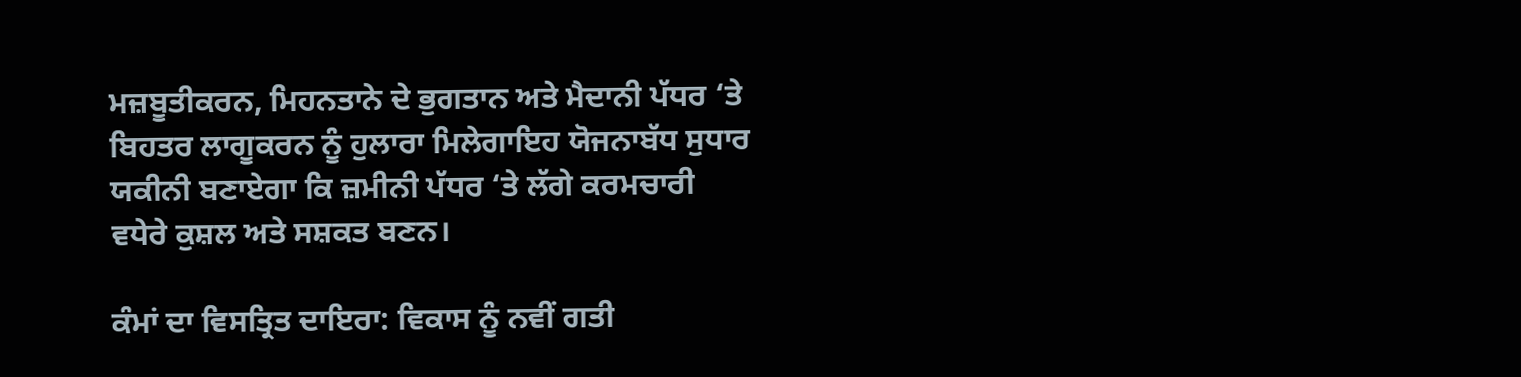ਮਜ਼ਬੂਤੀਕਰਨ, ਮਿਹਨਤਾਨੇ ਦੇ ਭੁਗਤਾਨ ਅਤੇ ਮੈਦਾਨੀ ਪੱਧਰ ‘ਤੇ ਬਿਹਤਰ ਲਾਗੂਕਰਨ ਨੂੰ ਹੁਲਾਰਾ ਮਿਲੇਗਾਇਹ ਯੋਜਨਾਬੱਧ ਸੁਧਾਰ ਯਕੀਨੀ ਬਣਾਏਗਾ ਕਿ ਜ਼ਮੀਨੀ ਪੱਧਰ ‘ਤੇ ਲੱਗੇ ਕਰਮਚਾਰੀ ਵਧੇਰੇ ਕੁਸ਼ਲ ਅਤੇ ਸਸ਼ਕਤ ਬਣਨ।

ਕੰਮਾਂ ਦਾ ਵਿਸਤ੍ਰਿਤ ਦਾਇਰਾ: ਵਿਕਾਸ ਨੂੰ ਨਵੀਂ ਗਤੀ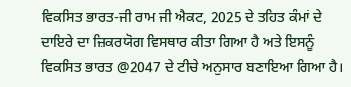ਵਿਕਸਿਤ ਭਾਰਤ-ਜੀ ਰਾਮ ਜੀ ਐਕਟ, 2025 ਦੇ ਤਹਿਤ ਕੰਮਾਂ ਦੇ ਦਾਇਰੇ ਦਾ ਜ਼ਿਕਰਯੋਗ ਵਿਸਥਾਰ ਕੀਤਾ ਗਿਆ ਹੈ ਅਤੇ ਇਸਨੂੰ ਵਿਕਸਿਤ ਭਾਰਤ @2047 ਦੇ ਟੀਚੇ ਅਨੁਸਾਰ ਬਣਾਇਆ ਗਿਆ ਹੈ।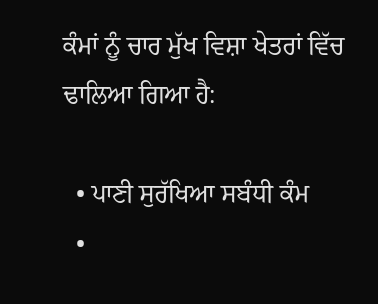ਕੰਮਾਂ ਨੂੰ ਚਾਰ ਮੁੱਖ ਵਿਸ਼ਾ ਖੇਤਰਾਂ ਵਿੱਚ ਢਾਲਿਆ ਗਿਆ ਹੈ:

  • ਪਾਣੀ ਸੁਰੱਖਿਆ ਸਬੰਧੀ ਕੰਮ
  •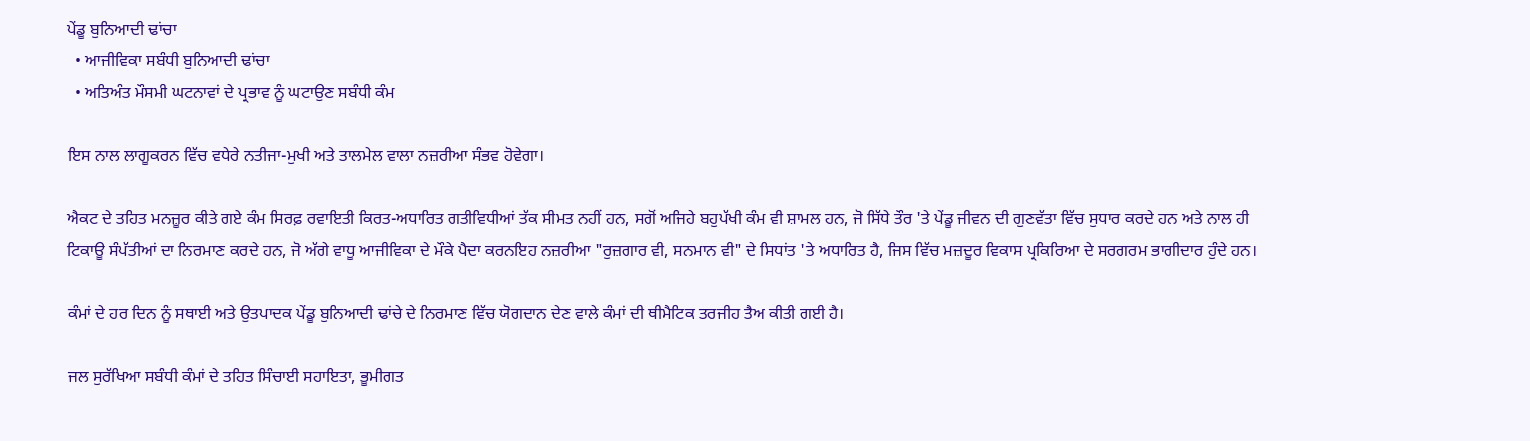ਪੇਂਡੂ ਬੁਨਿਆਦੀ ਢਾਂਚਾ
  • ਆਜੀਵਿਕਾ ਸਬੰਧੀ ਬੁਨਿਆਦੀ ਢਾਂਚਾ
  • ਅਤਿਅੰਤ ਮੌਸਮੀ ਘਟਨਾਵਾਂ ਦੇ ਪ੍ਰਭਾਵ ਨੂੰ ਘਟਾਉਣ ਸਬੰਧੀ ਕੰਮ

ਇਸ ਨਾਲ ਲਾਗੂਕਰਨ ਵਿੱਚ ਵਧੇਰੇ ਨਤੀਜਾ-ਮੁਖੀ ਅਤੇ ਤਾਲਮੇਲ ਵਾਲਾ ਨਜ਼ਰੀਆ ਸੰਭਵ ਹੋਵੇਗਾ।

ਐਕਟ ਦੇ ਤਹਿਤ ਮਨਜ਼ੂਰ ਕੀਤੇ ਗਏ ਕੰਮ ਸਿਰਫ਼ ਰਵਾਇਤੀ ਕਿਰਤ-ਅਧਾਰਿਤ ਗਤੀਵਿਧੀਆਂ ਤੱਕ ਸੀਮਤ ਨਹੀਂ ਹਨ, ਸਗੋਂ ਅਜਿਹੇ ਬਹੁਪੱਖੀ ਕੰਮ ਵੀ ਸ਼ਾਮਲ ਹਨ, ਜੋ ਸਿੱਧੇ ਤੌਰ 'ਤੇ ਪੇਂਡੂ ਜੀਵਨ ਦੀ ਗੁਣਵੱਤਾ ਵਿੱਚ ਸੁਧਾਰ ਕਰਦੇ ਹਨ ਅਤੇ ਨਾਲ ਹੀ ਟਿਕਾਊ ਸੰਪੱਤੀਆਂ ਦਾ ਨਿਰਮਾਣ ਕਰਦੇ ਹਨ, ਜੋ ਅੱਗੇ ਵਾਧੂ ਆਜੀਵਿਕਾ ਦੇ ਮੌਕੇ ਪੈਦਾ ਕਰਨਇਹ ਨਜ਼ਰੀਆ "ਰੁਜ਼ਗਾਰ ਵੀ, ਸਨਮਾਨ ਵੀ" ਦੇ ਸਿਧਾਂਤ 'ਤੇ ਅਧਾਰਿਤ ਹੈ, ਜਿਸ ਵਿੱਚ ਮਜ਼ਦੂਰ ਵਿਕਾਸ ਪ੍ਰਕਿਰਿਆ ਦੇ ਸਰਗਰਮ ਭਾਗੀਦਾਰ ਹੁੰਦੇ ਹਨ।

ਕੰਮਾਂ ਦੇ ਹਰ ਦਿਨ ਨੂੰ ਸਥਾਈ ਅਤੇ ਉਤਪਾਦਕ ਪੇਂਡੂ ਬੁਨਿਆਦੀ ਢਾਂਚੇ ਦੇ ਨਿਰਮਾਣ ਵਿੱਚ ਯੋਗਦਾਨ ਦੇਣ ਵਾਲੇ ਕੰਮਾਂ ਦੀ ਥੀਮੈਟਿਕ ਤਰਜੀਹ ਤੈਅ ਕੀਤੀ ਗਈ ਹੈ।

ਜਲ ਸੁਰੱਖਿਆ ਸਬੰਧੀ ਕੰਮਾਂ ਦੇ ਤਹਿਤ ਸਿੰਚਾਈ ਸਹਾਇਤਾ, ਭੂਮੀਗਤ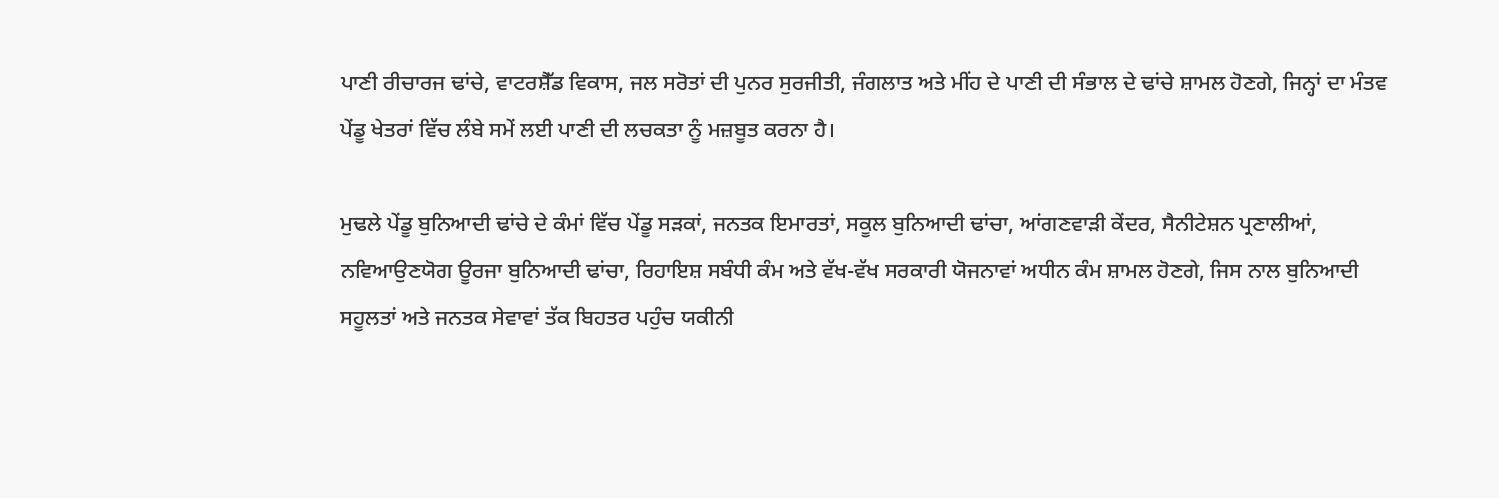ਪਾਣੀ ਰੀਚਾਰਜ ਢਾਂਚੇ, ਵਾਟਰਸ਼ੈੱਡ ਵਿਕਾਸ, ਜਲ ਸਰੋਤਾਂ ਦੀ ਪੁਨਰ ਸੁਰਜੀਤੀ, ਜੰਗਲਾਤ ਅਤੇ ਮੀਂਹ ਦੇ ਪਾਣੀ ਦੀ ਸੰਭਾਲ ਦੇ ਢਾਂਚੇ ਸ਼ਾਮਲ ਹੋਣਗੇ, ਜਿਨ੍ਹਾਂ ਦਾ ਮੰਤਵ ਪੇਂਡੂ ਖੇਤਰਾਂ ਵਿੱਚ ਲੰਬੇ ਸਮੇਂ ਲਈ ਪਾਣੀ ਦੀ ਲਚਕਤਾ ਨੂੰ ਮਜ਼ਬੂਤ ਕਰਨਾ ਹੈ।

ਮੁਢਲੇ ਪੇਂਡੂ ਬੁਨਿਆਦੀ ਢਾਂਚੇ ਦੇ ਕੰਮਾਂ ਵਿੱਚ ਪੇਂਡੂ ਸੜਕਾਂ, ਜਨਤਕ ਇਮਾਰਤਾਂ, ਸਕੂਲ ਬੁਨਿਆਦੀ ਢਾਂਚਾ, ਆਂਗਣਵਾੜੀ ਕੇਂਦਰ, ਸੈਨੀਟੇਸ਼ਨ ਪ੍ਰਣਾਲੀਆਂ, ਨਵਿਆਉਣਯੋਗ ਊਰਜਾ ਬੁਨਿਆਦੀ ਢਾਂਚਾ, ਰਿਹਾਇਸ਼ ਸਬੰਧੀ ਕੰਮ ਅਤੇ ਵੱਖ-ਵੱਖ ਸਰਕਾਰੀ ਯੋਜਨਾਵਾਂ ਅਧੀਨ ਕੰਮ ਸ਼ਾਮਲ ਹੋਣਗੇ, ਜਿਸ ਨਾਲ ਬੁਨਿਆਦੀ ਸਹੂਲਤਾਂ ਅਤੇ ਜਨਤਕ ਸੇਵਾਵਾਂ ਤੱਕ ਬਿਹਤਰ ਪਹੁੰਚ ਯਕੀਨੀ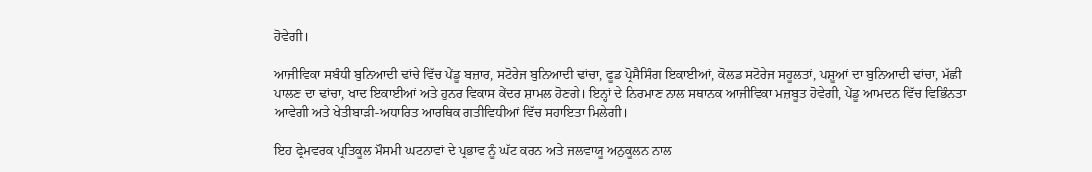ਹੋਵੇਗੀ।

ਆਜੀਵਿਕਾ ਸਬੰਧੀ ਬੁਨਿਆਦੀ ਢਾਂਚੇ ਵਿੱਚ ਪੇਂਡੂ ਬਜ਼ਾਰ, ਸਟੋਰੇਜ ਬੁਨਿਆਦੀ ਢਾਂਚਾ, ਫੂਡ ਪ੍ਰੋਸੈਸਿੰਗ ਇਕਾਈਆਂ, ਕੋਲਡ ਸਟੋਰੇਜ ਸਹੂਲਤਾਂ, ਪਸ਼ੂਆਂ ਦਾ ਬੁਨਿਆਦੀ ਢਾਂਚਾ, ਮੱਛੀ ਪਾਲਣ ਦਾ ਢਾਂਚਾ, ਖਾਦ ਇਕਾਈਆਂ ਅਤੇ ਹੁਨਰ ਵਿਕਾਸ ਕੇਂਦਰ ਸ਼ਾਮਲ ਹੋਣਗੇ। ਇਨ੍ਹਾਂ ਦੇ ਨਿਰਮਾਣ ਨਾਲ ਸਥਾਨਕ ਆਜੀਵਿਕਾ ਮਜ਼ਬੂਤ ਹੋਵੇਗੀ, ਪੇਂਡੂ ਆਮਦਨ ਵਿੱਚ ਵਿਭਿੰਨਤਾ ਆਵੇਗੀ ਅਤੇ ਖੇਤੀਬਾੜੀ-ਅਧਾਰਿਤ ਆਰਥਿਕ ਗਤੀਵਿਧੀਆਂ ਵਿੱਚ ਸਹਾਇਤਾ ਮਿਲੇਗੀ।

ਇਹ ਫ੍ਰੇਮਵਰਕ ਪ੍ਰਤਿਕੂਲ ਮੌਸਮੀ ਘਟਨਾਵਾਂ ਦੇ ਪ੍ਰਭਾਵ ਨੂੰ ਘੱਟ ਕਰਨ ਅਤੇ ਜਲਵਾਯੂ ਅਨੁਕੂਲਨ ਨਾਲ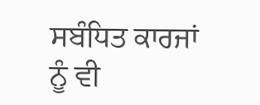ਸਬੰਧਿਤ ਕਾਰਜਾਂ ਨੂੰ ਵੀ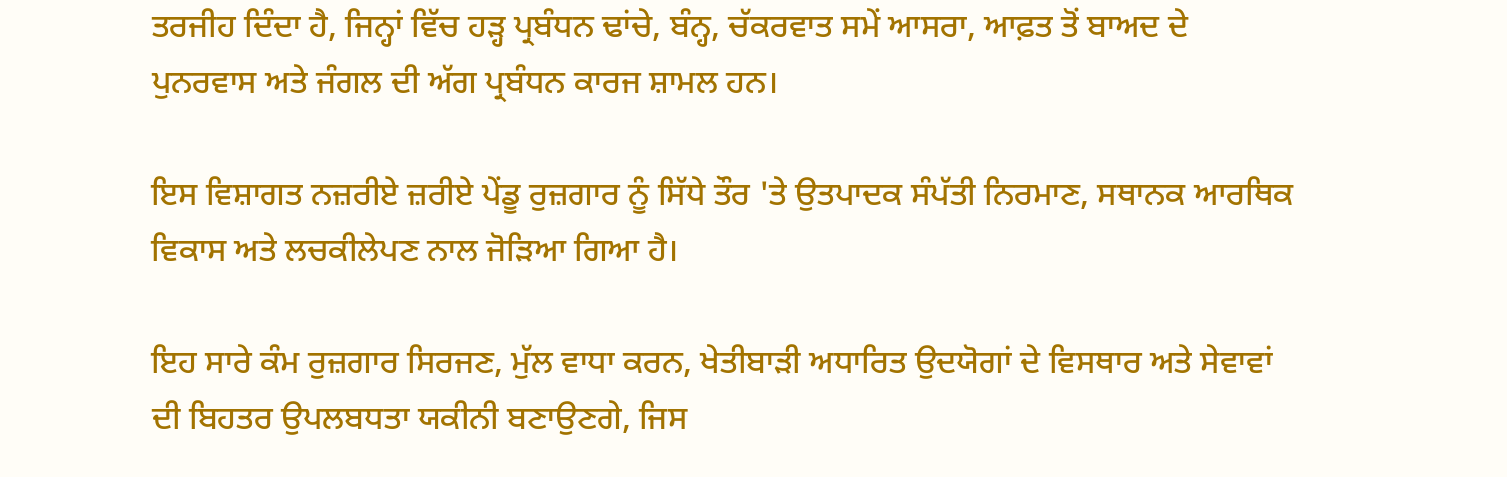ਤਰਜੀਹ ਦਿੰਦਾ ਹੈ, ਜਿਨ੍ਹਾਂ ਵਿੱਚ ਹੜ੍ਹ ਪ੍ਰਬੰਧਨ ਢਾਂਚੇ, ਬੰਨ੍ਹ, ਚੱਕਰਵਾਤ ਸਮੇਂ ਆਸਰਾ, ਆਫ਼ਤ ਤੋਂ ਬਾਅਦ ਦੇ ਪੁਨਰਵਾਸ ਅਤੇ ਜੰਗਲ ਦੀ ਅੱਗ ਪ੍ਰਬੰਧਨ ਕਾਰਜ ਸ਼ਾਮਲ ਹਨ।

ਇਸ ਵਿਸ਼ਾਗਤ ਨਜ਼ਰੀਏ ਜ਼ਰੀਏ ਪੇਂਡੂ ਰੁਜ਼ਗਾਰ ਨੂੰ ਸਿੱਧੇ ਤੌਰ 'ਤੇ ਉਤਪਾਦਕ ਸੰਪੱਤੀ ਨਿਰਮਾਣ, ਸਥਾਨਕ ਆਰਥਿਕ ਵਿਕਾਸ ਅਤੇ ਲਚਕੀਲੇਪਣ ਨਾਲ ਜੋੜਿਆ ਗਿਆ ਹੈ।

ਇਹ ਸਾਰੇ ਕੰਮ ਰੁਜ਼ਗਾਰ ਸਿਰਜਣ, ਮੁੱਲ ਵਾਧਾ ਕਰਨ, ਖੇਤੀਬਾੜੀ ਅਧਾਰਿਤ ਉਦਯੋਗਾਂ ਦੇ ਵਿਸਥਾਰ ਅਤੇ ਸੇਵਾਵਾਂ ਦੀ ਬਿਹਤਰ ਉਪਲਬਧਤਾ ਯਕੀਨੀ ਬਣਾਉਣਗੇ, ਜਿਸ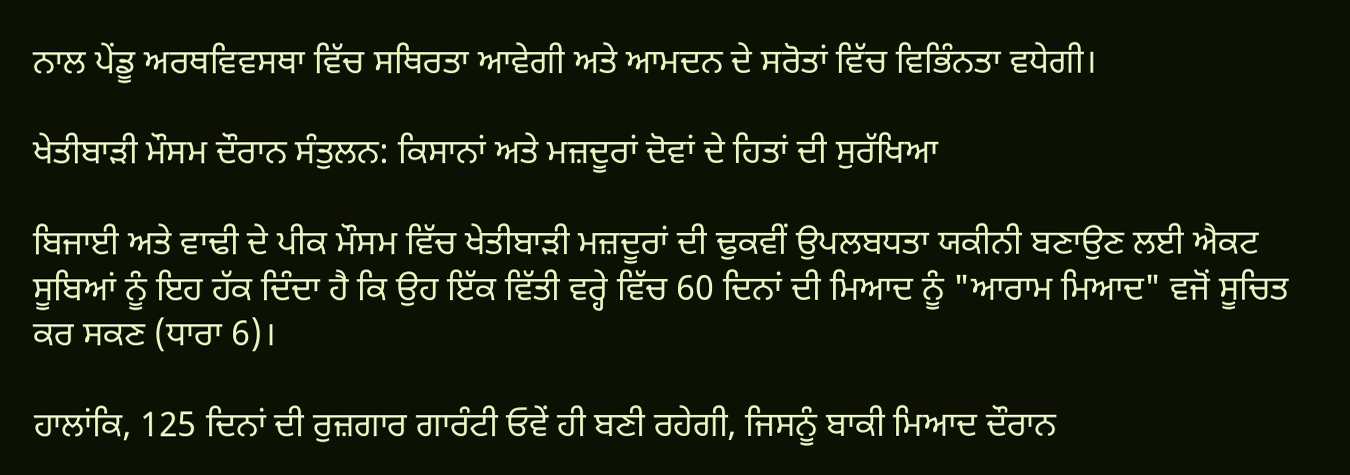ਨਾਲ ਪੇਂਡੂ ਅਰਥਵਿਵਸਥਾ ਵਿੱਚ ਸਥਿਰਤਾ ਆਵੇਗੀ ਅਤੇ ਆਮਦਨ ਦੇ ਸਰੋਤਾਂ ਵਿੱਚ ਵਿਭਿੰਨਤਾ ਵਧੇਗੀ।

ਖੇਤੀਬਾੜੀ ਮੌਸਮ ਦੌਰਾਨ ਸੰਤੁਲਨ: ਕਿਸਾਨਾਂ ਅਤੇ ਮਜ਼ਦੂਰਾਂ ਦੋਵਾਂ ਦੇ ਹਿਤਾਂ ਦੀ ਸੁਰੱਖਿਆ

ਬਿਜਾਈ ਅਤੇ ਵਾਢੀ ਦੇ ਪੀਕ ਮੌਸਮ ਵਿੱਚ ਖੇਤੀਬਾੜੀ ਮਜ਼ਦੂਰਾਂ ਦੀ ਢੁਕਵੀਂ ਉਪਲਬਧਤਾ ਯਕੀਨੀ ਬਣਾਉਣ ਲਈ ਐਕਟ ਸੂਬਿਆਂ ਨੂੰ ਇਹ ਹੱਕ ਦਿੰਦਾ ਹੈ ਕਿ ਉਹ ਇੱਕ ਵਿੱਤੀ ਵਰ੍ਹੇ ਵਿੱਚ 60 ਦਿਨਾਂ ਦੀ ਮਿਆਦ ਨੂੰ "ਆਰਾਮ ਮਿਆਦ" ਵਜੋਂ ਸੂਚਿਤ ਕਰ ਸਕਣ (ਧਾਰਾ 6)।

ਹਾਲਾਂਕਿ, 125 ਦਿਨਾਂ ਦੀ ਰੁਜ਼ਗਾਰ ਗਾਰੰਟੀ ਓਵੇਂ ਹੀ ਬਣੀ ਰਹੇਗੀ, ਜਿਸਨੂੰ ਬਾਕੀ ਮਿਆਦ ਦੌਰਾਨ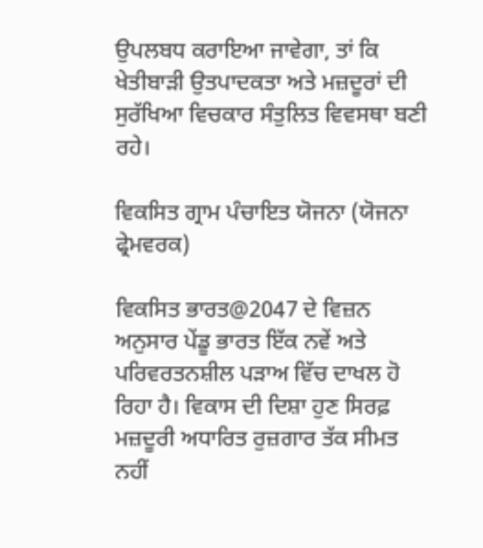ਉਪਲਬਧ ਕਰਾਇਆ ਜਾਵੇਗਾ, ਤਾਂ ਕਿ ਖੇਤੀਬਾੜੀ ਉਤਪਾਦਕਤਾ ਅਤੇ ਮਜ਼ਦੂਰਾਂ ਦੀ ਸੁਰੱਖਿਆ ਵਿਚਕਾਰ ਸੰਤੁਲਿਤ ਵਿਵਸਥਾ ਬਣੀ ਰਹੇ।

ਵਿਕਸਿਤ ਗ੍ਰਾਮ ਪੰਚਾਇਤ ਯੋਜਨਾ (ਯੋਜਨਾ ਫ੍ਰੇਮਵਰਕ)

ਵਿਕਸਿਤ ਭਾਰਤ@2047 ਦੇ ਵਿਜ਼ਨ ਅਨੁਸਾਰ ਪੇਂਡੂ ਭਾਰਤ ਇੱਕ ਨਵੇਂ ਅਤੇ ਪਰਿਵਰਤਨਸ਼ੀਲ ਪੜਾਅ ਵਿੱਚ ਦਾਖਲ ਹੋ ਰਿਹਾ ਹੈ। ਵਿਕਾਸ ਦੀ ਦਿਸ਼ਾ ਹੁਣ ਸਿਰਫ਼ ਮਜ਼ਦੂਰੀ ਅਧਾਰਿਤ ਰੁਜ਼ਗਾਰ ਤੱਕ ਸੀਮਤ ਨਹੀਂ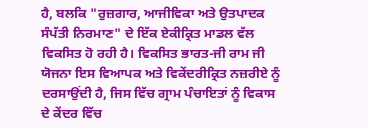ਹੈ, ਬਲਕਿ "ਰੁਜ਼ਗਾਰ, ਆਜੀਵਿਕਾ ਅਤੇ ਉਤਪਾਦਕ ਸੰਪੱਤੀ ਨਿਰਮਾਣ" ਦੇ ਇੱਕ ਏਕੀਕ੍ਰਿਤ ਮਾਡਲ ਵੱਲ ਵਿਕਸਿਤ ਹੋ ਰਹੀ ਹੈ। ਵਿਕਸਿਤ ਭਾਰਤ-ਜੀ ਰਾਮ ਜੀ ਯੋਜਨਾ ਇਸ ਵਿਆਪਕ ਅਤੇ ਵਿਕੇਂਦਰੀਕ੍ਰਿਤ ਨਜ਼ਰੀਏ ਨੂੰ ਦਰਸਾਉਂਦੀ ਹੈ, ਜਿਸ ਵਿੱਚ ਗ੍ਰਾਮ ਪੰਚਾਇਤਾਂ ਨੂੰ ਵਿਕਾਸ ਦੇ ਕੇਂਦਰ ਵਿੱਚ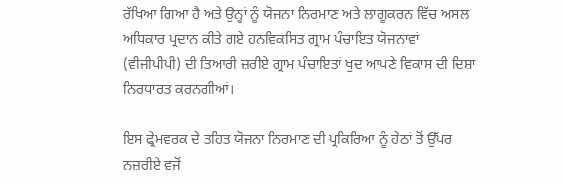ਰੱਖਿਆ ਗਿਆ ਹੈ ਅਤੇ ਉਨ੍ਹਾਂ ਨੂੰ ਯੋਜਨਾ ਨਿਰਮਾਣ ਅਤੇ ਲਾਗੂਕਰਨ ਵਿੱਚ ਅਸਲ ਅਧਿਕਾਰ ਪ੍ਰਦਾਨ ਕੀਤੇ ਗਏ ਹਨਵਿਕਸਿਤ ਗ੍ਰਾਮ ਪੰਚਾਇਤ ਯੋਜਨਾਵਾਂ (ਵੀਜੀਪੀਪੀ) ਦੀ ਤਿਆਰੀ ਜ਼ਰੀਏ ਗ੍ਰਾਮ ਪੰਚਾਇਤਾਂ ਖੁਦ ਆਪਣੇ ਵਿਕਾਸ ਦੀ ਦਿਸ਼ਾ ਨਿਰਧਾਰਤ ਕਰਨਗੀਆਂ।

ਇਸ ਫ੍ਰੇਮਵਰਕ ਦੇ ਤਹਿਤ ਯੋਜਨਾ ਨਿਰਮਾਣ ਦੀ ਪ੍ਰਕਿਰਿਆ ਨੂੰ ਹੇਠਾਂ ਤੋਂ ਉੱਪਰ ਨਜ਼ਰੀਏ ਵਜੋਂ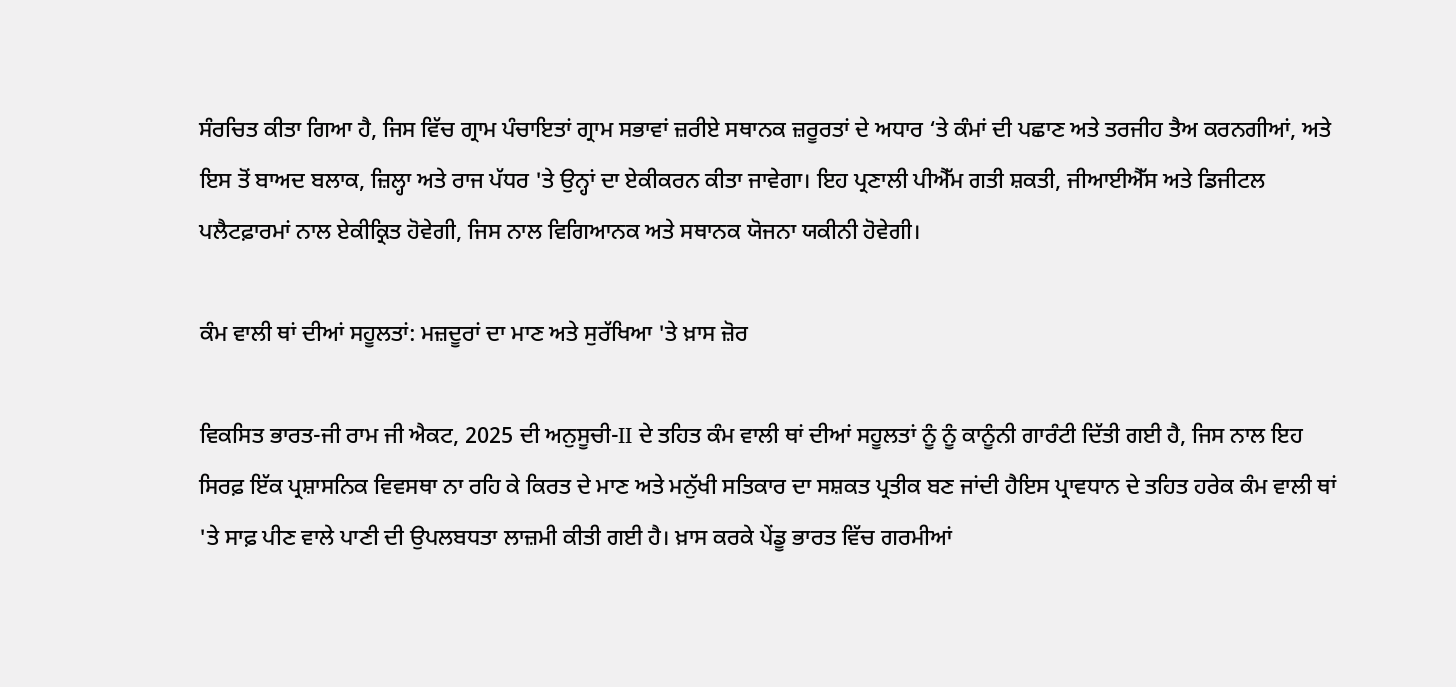ਸੰਰਚਿਤ ਕੀਤਾ ਗਿਆ ਹੈ, ਜਿਸ ਵਿੱਚ ਗ੍ਰਾਮ ਪੰਚਾਇਤਾਂ ਗ੍ਰਾਮ ਸਭਾਵਾਂ ਜ਼ਰੀਏ ਸਥਾਨਕ ਜ਼ਰੂਰਤਾਂ ਦੇ ਅਧਾਰ ‘ਤੇ ਕੰਮਾਂ ਦੀ ਪਛਾਣ ਅਤੇ ਤਰਜੀਹ ਤੈਅ ਕਰਨਗੀਆਂ, ਅਤੇ ਇਸ ਤੋਂ ਬਾਅਦ ਬਲਾਕ, ਜ਼ਿਲ੍ਹਾ ਅਤੇ ਰਾਜ ਪੱਧਰ 'ਤੇ ਉਨ੍ਹਾਂ ਦਾ ਏਕੀਕਰਨ ਕੀਤਾ ਜਾਵੇਗਾ। ਇਹ ਪ੍ਰਣਾਲੀ ਪੀਐੱਮ ਗਤੀ ਸ਼ਕਤੀ, ਜੀਆਈਐੱਸ ਅਤੇ ਡਿਜੀਟਲ ਪਲੈਟਫ਼ਾਰਮਾਂ ਨਾਲ ਏਕੀਕ੍ਰਿਤ ਹੋਵੇਗੀ, ਜਿਸ ਨਾਲ ਵਿਗਿਆਨਕ ਅਤੇ ਸਥਾਨਕ ਯੋਜਨਾ ਯਕੀਨੀ ਹੋਵੇਗੀ।

ਕੰਮ ਵਾਲੀ ਥਾਂ ਦੀਆਂ ਸਹੂਲਤਾਂ: ਮਜ਼ਦੂਰਾਂ ਦਾ ਮਾਣ ਅਤੇ ਸੁਰੱਖਿਆ 'ਤੇ ਖ਼ਾਸ ਜ਼ੋਰ

ਵਿਕਸਿਤ ਭਾਰਤ-ਜੀ ਰਾਮ ਜੀ ਐਕਟ, 2025 ਦੀ ਅਨੁਸੂਚੀ-II ਦੇ ਤਹਿਤ ਕੰਮ ਵਾਲੀ ਥਾਂ ਦੀਆਂ ਸਹੂਲਤਾਂ ਨੂੰ ਨੂੰ ਕਾਨੂੰਨੀ ਗਾਰੰਟੀ ਦਿੱਤੀ ਗਈ ਹੈ, ਜਿਸ ਨਾਲ ਇਹ ਸਿਰਫ਼ ਇੱਕ ਪ੍ਰਸ਼ਾਸਨਿਕ ਵਿਵਸਥਾ ਨਾ ਰਹਿ ਕੇ ਕਿਰਤ ਦੇ ਮਾਣ ਅਤੇ ਮਨੁੱਖੀ ਸਤਿਕਾਰ ਦਾ ਸਸ਼ਕਤ ਪ੍ਰਤੀਕ ਬਣ ਜਾਂਦੀ ਹੈਇਸ ਪ੍ਰਾਵਧਾਨ ਦੇ ਤਹਿਤ ਹਰੇਕ ਕੰਮ ਵਾਲੀ ਥਾਂ 'ਤੇ ਸਾਫ਼ ਪੀਣ ਵਾਲੇ ਪਾਣੀ ਦੀ ਉਪਲਬਧਤਾ ਲਾਜ਼ਮੀ ਕੀਤੀ ਗਈ ਹੈ। ਖ਼ਾਸ ਕਰਕੇ ਪੇਂਡੂ ਭਾਰਤ ਵਿੱਚ ਗਰਮੀਆਂ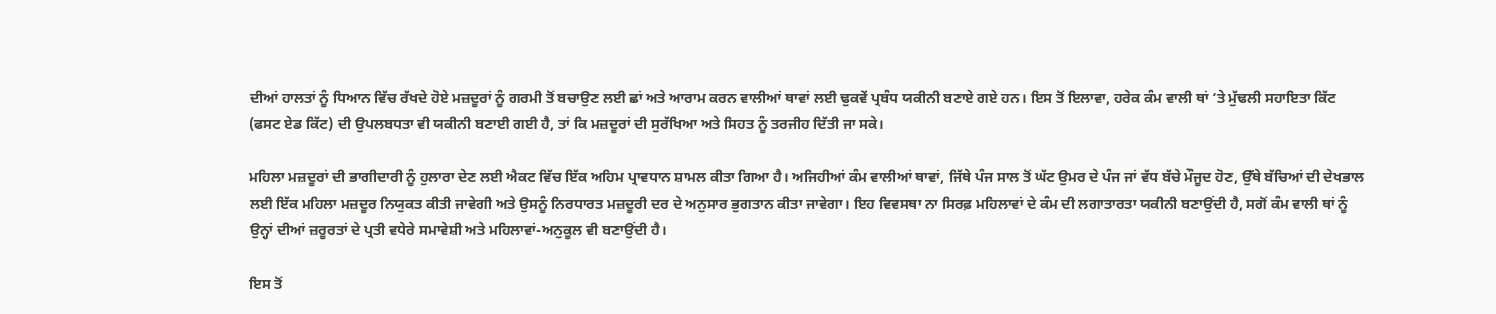ਦੀਆਂ ਹਾਲਤਾਂ ਨੂੰ ਧਿਆਨ ਵਿੱਚ ਰੱਖਦੇ ਹੋਏ ਮਜ਼ਦੂਰਾਂ ਨੂੰ ਗਰਮੀ ਤੋਂ ਬਚਾਉਣ ਲਈ ਛਾਂ ਅਤੇ ਆਰਾਮ ਕਰਨ ਵਾਲੀਆਂ ਥਾਵਾਂ ਲਈ ਢੁਕਵੇਂ ਪ੍ਰਬੰਧ ਯਕੀਨੀ ਬਣਾਏ ਗਏ ਹਨ। ਇਸ ਤੋਂ ਇਲਾਵਾ, ਹਰੇਕ ਕੰਮ ਵਾਲੀ ਥਾਂ ‘ਤੇ ਮੁੱਢਲੀ ਸਹਾਇਤਾ ਕਿੱਟ (ਫਸਟ ਏਡ ਕਿੱਟ) ਦੀ ਉਪਲਬਧਤਾ ਵੀ ਯਕੀਨੀ ਬਣਾਈ ਗਈ ਹੈ, ਤਾਂ ਕਿ ਮਜ਼ਦੂਰਾਂ ਦੀ ਸੁਰੱਖਿਆ ਅਤੇ ਸਿਹਤ ਨੂੰ ਤਰਜੀਹ ਦਿੱਤੀ ਜਾ ਸਕੇ।

ਮਹਿਲਾ ਮਜ਼ਦੂਰਾਂ ਦੀ ਭਾਗੀਦਾਰੀ ਨੂੰ ਹੁਲਾਰਾ ਦੇਣ ਲਈ ਐਕਟ ਵਿੱਚ ਇੱਕ ਅਹਿਮ ਪ੍ਰਾਵਧਾਨ ਸ਼ਾਮਲ ਕੀਤਾ ਗਿਆ ਹੈ। ਅਜਿਹੀਆਂ ਕੰਮ ਵਾਲੀਆਂ ਥਾਵਾਂ, ਜਿੱਥੇ ਪੰਜ ਸਾਲ ਤੋਂ ਘੱਟ ਉਮਰ ਦੇ ਪੰਜ ਜਾਂ ਵੱਧ ਬੱਚੇ ਮੌਜੂਦ ਹੋਣ, ਉੱਥੇ ਬੱਚਿਆਂ ਦੀ ਦੇਖਭਾਲ ਲਈ ਇੱਕ ਮਹਿਲਾ ਮਜ਼ਦੂਰ ਨਿਯੁਕਤ ਕੀਤੀ ਜਾਵੇਗੀ ਅਤੇ ਉਸਨੂੰ ਨਿਰਧਾਰਤ ਮਜ਼ਦੂਰੀ ਦਰ ਦੇ ਅਨੁਸਾਰ ਭੁਗਤਾਨ ਕੀਤਾ ਜਾਵੇਗਾ। ਇਹ ਵਿਵਸਥਾ ਨਾ ਸਿਰਫ਼ ਮਹਿਲਾਵਾਂ ਦੇ ਕੰਮ ਦੀ ਲਗਾਤਾਰਤਾ ਯਕੀਨੀ ਬਣਾਉਂਦੀ ਹੈ, ਸਗੋਂ ਕੰਮ ਵਾਲੀ ਥਾਂ ਨੂੰ ਉਨ੍ਹਾਂ ਦੀਆਂ ਜ਼ਰੂਰਤਾਂ ਦੇ ਪ੍ਰਤੀ ਵਧੇਰੇ ਸਮਾਵੇਸ਼ੀ ਅਤੇ ਮਹਿਲਾਵਾਂ-ਅਨੁਕੂਲ ਵੀ ਬਣਾਉਂਦੀ ਹੈ।

ਇਸ ਤੋਂ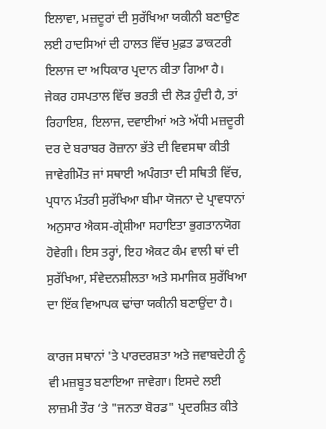ਇਲਾਵਾ, ਮਜ਼ਦੂਰਾਂ ਦੀ ਸੁਰੱਖਿਆ ਯਕੀਨੀ ਬਣਾਉਣ ਲਈ ਹਾਦਸਿਆਂ ਦੀ ਹਾਲਤ ਵਿੱਚ ਮੁਫ਼ਤ ਡਾਕਟਰੀ ਇਲਾਜ ਦਾ ਅਧਿਕਾਰ ਪ੍ਰਦਾਨ ਕੀਤਾ ਗਿਆ ਹੈ। ਜੇਕਰ ਹਸਪਤਾਲ ਵਿੱਚ ਭਰਤੀ ਦੀ ਲੋੜ ਹੁੰਦੀ ਹੈ, ਤਾਂ ਰਿਹਾਇਸ਼, ਇਲਾਜ, ਦਵਾਈਆਂ ਅਤੇ ਅੱਧੀ ਮਜ਼ਦੂਰੀ ਦਰ ਦੇ ਬਰਾਬਰ ਰੋਜ਼ਾਨਾ ਭੱਤੇ ਦੀ ਵਿਵਸਥਾ ਕੀਤੀ ਜਾਵੇਗੀਮੌਤ ਜਾਂ ਸਥਾਈ ਅਪੰਗਤਾ ਦੀ ਸਥਿਤੀ ਵਿੱਚ, ਪ੍ਰਧਾਨ ਮੰਤਰੀ ਸੁਰੱਖਿਆ ਬੀਮਾ ਯੋਜਨਾ ਦੇ ਪ੍ਰਾਵਧਾਨਾਂ ਅਨੁਸਾਰ ਐਕਸ-ਗ੍ਰੇਸ਼ੀਆ ਸਹਾਇਤਾ ਭੁਗਤਾਨਯੋਗ ਹੋਵੇਗੀ। ਇਸ ਤਰ੍ਹਾਂ, ਇਹ ਐਕਟ ਕੰਮ ਵਾਲੀ ਥਾਂ ਦੀ ਸੁਰੱਖਿਆ, ਸੰਵੇਦਨਸ਼ੀਲਤਾ ਅਤੇ ਸਮਾਜਿਕ ਸੁਰੱਖਿਆ ਦਾ ਇੱਕ ਵਿਆਪਕ ਢਾਂਚਾ ਯਕੀਨੀ ਬਣਾਉਂਦਾ ਹੈ।

ਕਾਰਜ ਸਥਾਨਾਂ 'ਤੇ ਪਾਰਦਰਸ਼ਤਾ ਅਤੇ ਜਵਾਬਦੇਹੀ ਨੂੰ ਵੀ ਮਜ਼ਬੂਤ ਬਣਾਇਆ ਜਾਵੇਗਾ। ਇਸਦੇ ਲਈ ਲਾਜ਼ਮੀ ਤੌਰ ‘ਤੇ "ਜਨਤਾ ਬੋਰਡ" ਪ੍ਰਦਰਸ਼ਿਤ ਕੀਤੇ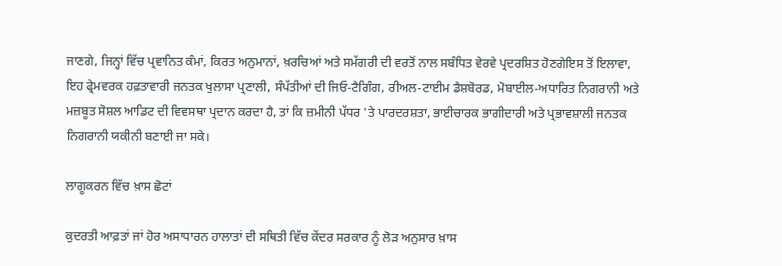ਜਾਣਗੇ, ਜਿਨ੍ਹਾਂ ਵਿੱਚ ਪ੍ਰਵਾਨਿਤ ਕੰਮਾਂ, ਕਿਰਤ ਅਨੁਮਾਨਾਂ, ਖ਼ਰਚਿਆਂ ਅਤੇ ਸਮੱਗਰੀ ਦੀ ਵਰਤੋਂ ਨਾਲ ਸਬੰਧਿਤ ਵੇਰਵੇ ਪ੍ਰਦਰਸ਼ਿਤ ਹੋਣਗੇਇਸ ਤੋਂ ਇਲਾਵਾ, ਇਹ ਫ੍ਰੇਮਵਰਕ ਹਫ਼ਤਾਵਾਰੀ ਜਨਤਕ ਖੁਲਾਸਾ ਪ੍ਰਣਾਲੀ, ਸੰਪੱਤੀਆਂ ਦੀ ਜਿਓ-ਟੈਗਿੰਗ, ਰੀਅਲ-ਟਾਈਮ ਡੈਸ਼ਬੋਰਡ, ਮੋਬਾਈਲ-ਅਧਾਰਿਤ ਨਿਗਰਾਨੀ ਅਤੇ ਮਜ਼ਬੂਤ ਸੋਸ਼ਲ ਆਡਿਟ ਦੀ ਵਿਵਸਥਾ ਪ੍ਰਦਾਨ ਕਰਦਾ ਹੈ, ਤਾਂ ਕਿ ਜ਼ਮੀਨੀ ਪੱਧਰ 'ਤੇ ਪਾਰਦਰਸ਼ਤਾ, ਭਾਈਚਾਰਕ ਭਾਗੀਦਾਰੀ ਅਤੇ ਪ੍ਰਭਾਵਸ਼ਾਲੀ ਜਨਤਕ ਨਿਗਰਾਨੀ ਯਕੀਨੀ ਬਣਾਈ ਜਾ ਸਕੇ।

ਲਾਗੂਕਰਨ ਵਿੱਚ ਖ਼ਾਸ ਛੋਟਾਂ

ਕੁਦਰਤੀ ਆਫ਼ਤਾਂ ਜਾਂ ਹੋਰ ਅਸਾਧਾਰਨ ਹਾਲਾਤਾਂ ਦੀ ਸਥਿਤੀ ਵਿੱਚ ਕੇਂਦਰ ਸਰਕਾਰ ਨੂੰ ਲੋੜ ਅਨੁਸਾਰ ਖ਼ਾਸ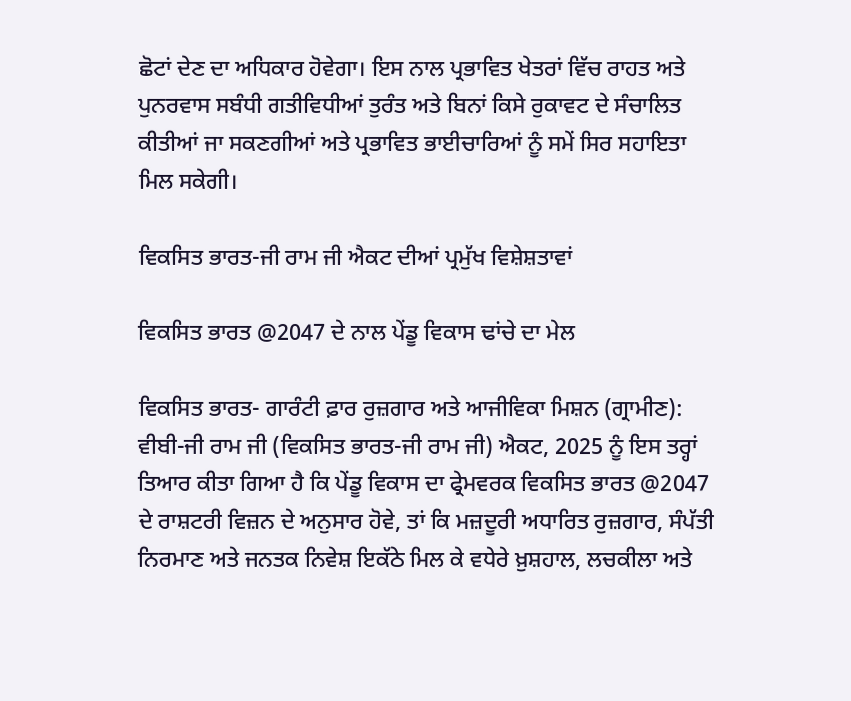ਛੋਟਾਂ ਦੇਣ ਦਾ ਅਧਿਕਾਰ ਹੋਵੇਗਾ। ਇਸ ਨਾਲ ਪ੍ਰਭਾਵਿਤ ਖੇਤਰਾਂ ਵਿੱਚ ਰਾਹਤ ਅਤੇ ਪੁਨਰਵਾਸ ਸਬੰਧੀ ਗਤੀਵਿਧੀਆਂ ਤੁਰੰਤ ਅਤੇ ਬਿਨਾਂ ਕਿਸੇ ਰੁਕਾਵਟ ਦੇ ਸੰਚਾਲਿਤ ਕੀਤੀਆਂ ਜਾ ਸਕਣਗੀਆਂ ਅਤੇ ਪ੍ਰਭਾਵਿਤ ਭਾਈਚਾਰਿਆਂ ਨੂੰ ਸਮੇਂ ਸਿਰ ਸਹਾਇਤਾ ਮਿਲ ਸਕੇਗੀ।

ਵਿਕਸਿਤ ਭਾਰਤ-ਜੀ ਰਾਮ ਜੀ ਐਕਟ ਦੀਆਂ ਪ੍ਰਮੁੱਖ ਵਿਸ਼ੇਸ਼ਤਾਵਾਂ

ਵਿਕਸਿਤ ਭਾਰਤ @2047 ਦੇ ਨਾਲ ਪੇਂਡੂ ਵਿਕਾਸ ਢਾਂਚੇ ਦਾ ਮੇਲ

ਵਿਕਸਿਤ ਭਾਰਤ- ਗਾਰੰਟੀ ਫ਼ਾਰ ਰੁਜ਼ਗਾਰ ਅਤੇ ਆਜੀਵਿਕਾ ਮਿਸ਼ਨ (ਗ੍ਰਾਮੀਣ): ਵੀਬੀ-ਜੀ ਰਾਮ ਜੀ (ਵਿਕਸਿਤ ਭਾਰਤ-ਜੀ ਰਾਮ ਜੀ) ਐਕਟ, 2025 ਨੂੰ ਇਸ ਤਰ੍ਹਾਂ ਤਿਆਰ ਕੀਤਾ ਗਿਆ ਹੈ ਕਿ ਪੇਂਡੂ ਵਿਕਾਸ ਦਾ ਫ੍ਰੇਮਵਰਕ ਵਿਕਸਿਤ ਭਾਰਤ @2047 ਦੇ ਰਾਸ਼ਟਰੀ ਵਿਜ਼ਨ ਦੇ ਅਨੁਸਾਰ ਹੋਵੇ, ਤਾਂ ਕਿ ਮਜ਼ਦੂਰੀ ਅਧਾਰਿਤ ਰੁਜ਼ਗਾਰ, ਸੰਪੱਤੀ ਨਿਰਮਾਣ ਅਤੇ ਜਨਤਕ ਨਿਵੇਸ਼ ਇਕੱਠੇ ਮਿਲ ਕੇ ਵਧੇਰੇ ਖ਼ੁਸ਼ਹਾਲ, ਲਚਕੀਲਾ ਅਤੇ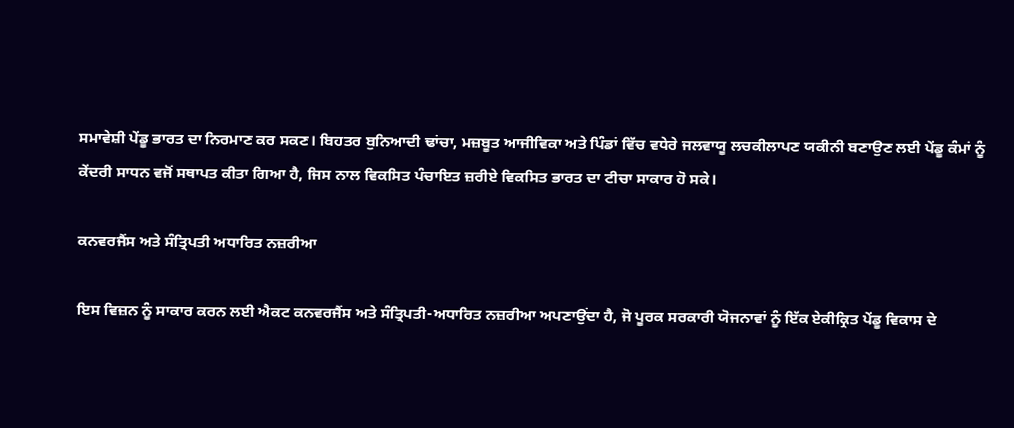ਸਮਾਵੇਸ਼ੀ ਪੇਂਡੂ ਭਾਰਤ ਦਾ ਨਿਰਮਾਣ ਕਰ ਸਕਣ। ਬਿਹਤਰ ਬੁਨਿਆਦੀ ਢਾਂਚਾ, ਮਜ਼ਬੂਤ ਆਜੀਵਿਕਾ ਅਤੇ ਪਿੰਡਾਂ ਵਿੱਚ ਵਧੇਰੇ ਜਲਵਾਯੂ ਲਚਕੀਲਾਪਣ ਯਕੀਨੀ ਬਣਾਉਣ ਲਈ ਪੇਂਡੂ ਕੰਮਾਂ ਨੂੰ ਕੇਂਦਰੀ ਸਾਧਨ ਵਜੋਂ ਸਥਾਪਤ ਕੀਤਾ ਗਿਆ ਹੈ, ਜਿਸ ਨਾਲ ਵਿਕਸਿਤ ਪੰਚਾਇਤ ਜ਼ਰੀਏ ਵਿਕਸਿਤ ਭਾਰਤ ਦਾ ਟੀਚਾ ਸਾਕਾਰ ਹੋ ਸਕੇ।

ਕਨਵਰਜੈਂਸ ਅਤੇ ਸੰਤ੍ਰਿਪਤੀ ਅਧਾਰਿਤ ਨਜ਼ਰੀਆ

ਇਸ ਵਿਜ਼ਨ ਨੂੰ ਸਾਕਾਰ ਕਰਨ ਲਈ ਐਕਟ ਕਨਵਰਜੈਂਸ ਅਤੇ ਸੰਤ੍ਰਿਪਤੀ-ਅਧਾਰਿਤ ਨਜ਼ਰੀਆ ਅਪਣਾਉਂਦਾ ਹੈ, ਜੋ ਪੂਰਕ ਸਰਕਾਰੀ ਯੋਜਨਾਵਾਂ ਨੂੰ ਇੱਕ ਏਕੀਕ੍ਰਿਤ ਪੇਂਡੂ ਵਿਕਾਸ ਦੇ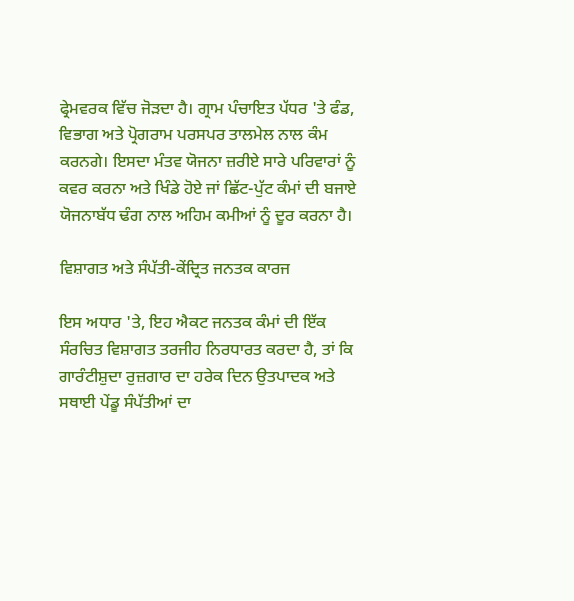ਫ੍ਰੇਮਵਰਕ ਵਿੱਚ ਜੋੜਦਾ ਹੈ। ਗ੍ਰਾਮ ਪੰਚਾਇਤ ਪੱਧਰ 'ਤੇ ਫੰਡ, ਵਿਭਾਗ ਅਤੇ ਪ੍ਰੋਗਰਾਮ ਪਰਸਪਰ ਤਾਲਮੇਲ ਨਾਲ ਕੰਮ ਕਰਨਗੇ। ਇਸਦਾ ਮੰਤਵ ਯੋਜਨਾ ਜ਼ਰੀਏ ਸਾਰੇ ਪਰਿਵਾਰਾਂ ਨੂੰ ਕਵਰ ਕਰਨਾ ਅਤੇ ਖਿੰਡੇ ਹੋਏ ਜਾਂ ਛਿੱਟ-ਪੁੱਟ ਕੰਮਾਂ ਦੀ ਬਜਾਏ ਯੋਜਨਾਬੱਧ ਢੰਗ ਨਾਲ ਅਹਿਮ ਕਮੀਆਂ ਨੂੰ ਦੂਰ ਕਰਨਾ ਹੈ।

ਵਿਸ਼ਾਗਤ ਅਤੇ ਸੰਪੱਤੀ-ਕੇਂਦ੍ਰਿਤ ਜਨਤਕ ਕਾਰਜ

ਇਸ ਅਧਾਰ 'ਤੇ, ਇਹ ਐਕਟ ਜਨਤਕ ਕੰਮਾਂ ਦੀ ਇੱਕ ਸੰਰਚਿਤ ਵਿਸ਼ਾਗਤ ਤਰਜੀਹ ਨਿਰਧਾਰਤ ਕਰਦਾ ਹੈ, ਤਾਂ ਕਿ ਗਾਰੰਟੀਸ਼ੁਦਾ ਰੁਜ਼ਗਾਰ ਦਾ ਹਰੇਕ ਦਿਨ ਉਤਪਾਦਕ ਅਤੇ ਸਥਾਈ ਪੇਂਡੂ ਸੰਪੱਤੀਆਂ ਦਾ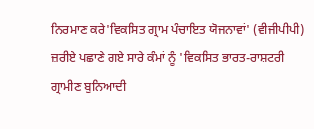ਨਿਰਮਾਣ ਕਰੇ'ਵਿਕਸਿਤ ਗ੍ਰਾਮ ਪੰਚਾਇਤ ਯੋਜਨਾਵਾਂ' (ਵੀਜੀਪੀਪੀ) ਜ਼ਰੀਏ ਪਛਾਣੇ ਗਏ ਸਾਰੇ ਕੰਮਾਂ ਨੂੰ 'ਵਿਕਸਿਤ ਭਾਰਤ-ਰਾਸ਼ਟਰੀ ਗ੍ਰਾਮੀਣ ਬੁਨਿਆਦੀ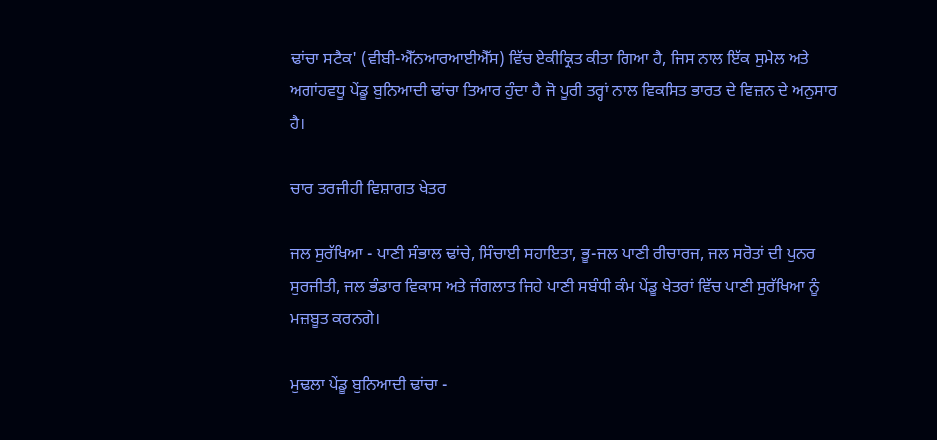ਢਾਂਚਾ ਸਟੈਕ' (ਵੀਬੀ-ਐੱਨਆਰਆਈਐੱਸ) ਵਿੱਚ ਏਕੀਕ੍ਰਿਤ ਕੀਤਾ ਗਿਆ ਹੈ, ਜਿਸ ਨਾਲ ਇੱਕ ਸੁਮੇਲ ਅਤੇ ਅਗਾਂਹਵਧੂ ਪੇਂਡੂ ਬੁਨਿਆਦੀ ਢਾਂਚਾ ਤਿਆਰ ਹੁੰਦਾ ਹੈ ਜੋ ਪੂਰੀ ਤਰ੍ਹਾਂ ਨਾਲ ਵਿਕਸਿਤ ਭਾਰਤ ਦੇ ਵਿਜ਼ਨ ਦੇ ਅਨੁਸਾਰ ਹੈ।

ਚਾਰ ਤਰਜੀਹੀ ਵਿਸ਼ਾਗਤ ਖੇਤਰ

ਜਲ ਸੁਰੱਖਿਆ - ਪਾਣੀ ਸੰਭਾਲ ਢਾਂਚੇ, ਸਿੰਚਾਈ ਸਹਾਇਤਾ, ਭੂ-ਜਲ ਪਾਣੀ ਰੀਚਾਰਜ, ਜਲ ਸਰੋਤਾਂ ਦੀ ਪੁਨਰ ਸੁਰਜੀਤੀ, ਜਲ ਭੰਡਾਰ ਵਿਕਾਸ ਅਤੇ ਜੰਗਲਾਤ ਜਿਹੇ ਪਾਣੀ ਸਬੰਧੀ ਕੰਮ ਪੇਂਡੂ ਖੇਤਰਾਂ ਵਿੱਚ ਪਾਣੀ ਸੁਰੱਖਿਆ ਨੂੰ ਮਜ਼ਬੂਤ ਕਰਨਗੇ।

ਮੁਢਲਾ ਪੇਂਡੂ ਬੁਨਿਆਦੀ ਢਾਂਚਾ -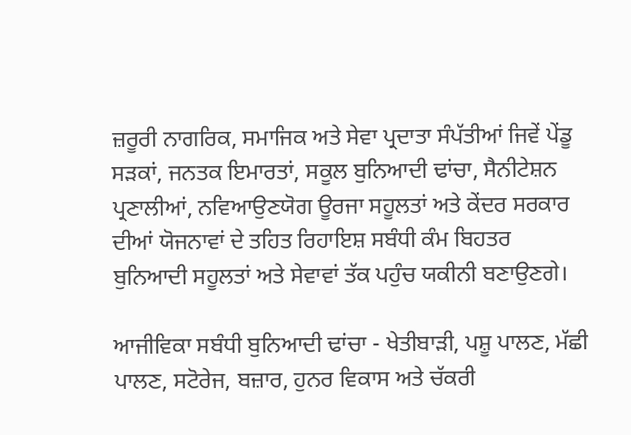ਜ਼ਰੂਰੀ ਨਾਗਰਿਕ, ਸਮਾਜਿਕ ਅਤੇ ਸੇਵਾ ਪ੍ਰਦਾਤਾ ਸੰਪੱਤੀਆਂ ਜਿਵੇਂ ਪੇਂਡੂ ਸੜਕਾਂ, ਜਨਤਕ ਇਮਾਰਤਾਂ, ਸਕੂਲ ਬੁਨਿਆਦੀ ਢਾਂਚਾ, ਸੈਨੀਟੇਸ਼ਨ ਪ੍ਰਣਾਲੀਆਂ, ਨਵਿਆਉਣਯੋਗ ਊਰਜਾ ਸਹੂਲਤਾਂ ਅਤੇ ਕੇਂਦਰ ਸਰਕਾਰ ਦੀਆਂ ਯੋਜਨਾਵਾਂ ਦੇ ਤਹਿਤ ਰਿਹਾਇਸ਼ ਸਬੰਧੀ ਕੰਮ ਬਿਹਤਰ ਬੁਨਿਆਦੀ ਸਹੂਲਤਾਂ ਅਤੇ ਸੇਵਾਵਾਂ ਤੱਕ ਪਹੁੰਚ ਯਕੀਨੀ ਬਣਾਉਣਗੇ।

ਆਜੀਵਿਕਾ ਸਬੰਧੀ ਬੁਨਿਆਦੀ ਢਾਂਚਾ - ਖੇਤੀਬਾੜੀ, ਪਸ਼ੂ ਪਾਲਣ, ਮੱਛੀ ਪਾਲਣ, ਸਟੋਰੇਜ, ਬਜ਼ਾਰ, ਹੁਨਰ ਵਿਕਾਸ ਅਤੇ ਚੱਕਰੀ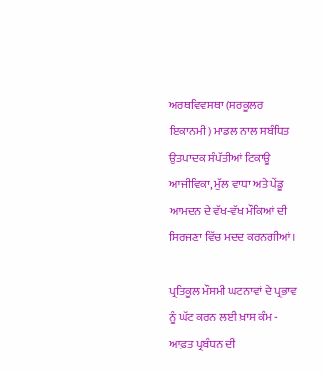ਅਰਥਵਿਵਸਥਾ (ਸਰਕੂਲਰ ਇਕਾਨਮੀ) ਮਾਡਲ ਨਾਲ ਸਬੰਧਿਤ ਉਤਪਾਦਕ ਸੰਪੱਤੀਆਂ ਟਿਕਾਊ ਆਜੀਵਿਕਾ, ਮੁੱਲ ਵਾਧਾ ਅਤੇ ਪੇਂਡੂ ਆਮਦਨ ਦੇ ਵੱਖ-ਵੱਖ ਮੌਕਿਆਂ ਦੀ ਸਿਰਜਣਾ ਵਿੱਚ ਮਦਦ ਕਰਨਗੀਆਂ।

ਪ੍ਰਤਿਕੂਲ ਮੌਸਮੀ ਘਟਨਾਵਾਂ ਦੇ ਪ੍ਰਭਾਵ ਨੂੰ ਘੱਟ ਕਰਨ ਲਈ ਖ਼ਾਸ ਕੰਮ - ਆਫ਼ਤ ਪ੍ਰਬੰਧਨ ਦੀ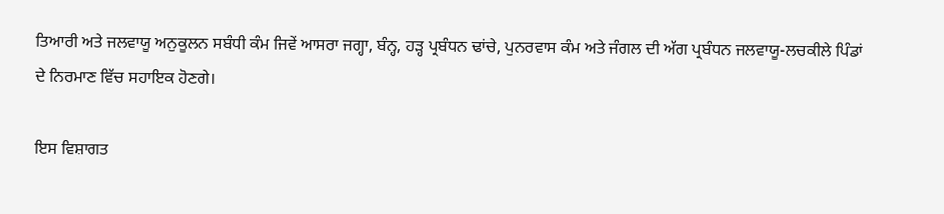ਤਿਆਰੀ ਅਤੇ ਜਲਵਾਯੂ ਅਨੁਕੂਲਨ ਸਬੰਧੀ ਕੰਮ ਜਿਵੇਂ ਆਸਰਾ ਜਗ੍ਹਾ, ਬੰਨ੍ਹ, ਹੜ੍ਹ ਪ੍ਰਬੰਧਨ ਢਾਂਚੇ, ਪੁਨਰਵਾਸ ਕੰਮ ਅਤੇ ਜੰਗਲ ਦੀ ਅੱਗ ਪ੍ਰਬੰਧਨ ਜਲਵਾਯੂ-ਲਚਕੀਲੇ ਪਿੰਡਾਂ ਦੇ ਨਿਰਮਾਣ ਵਿੱਚ ਸਹਾਇਕ ਹੋਣਗੇ।

ਇਸ ਵਿਸ਼ਾਗਤ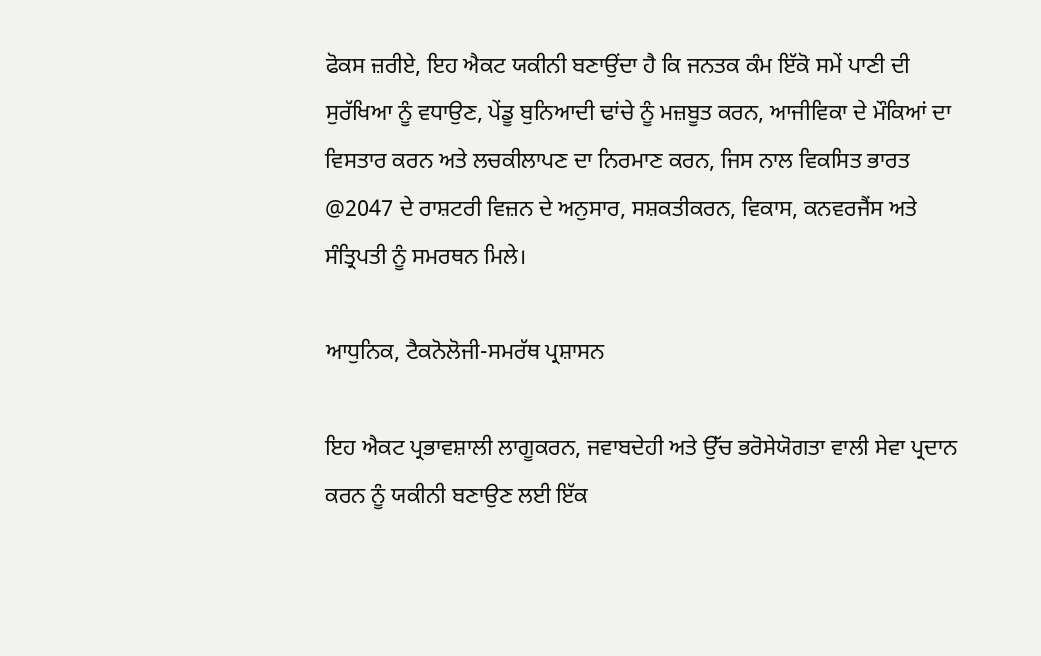ਫੋਕਸ ਜ਼ਰੀਏ, ਇਹ ਐਕਟ ਯਕੀਨੀ ਬਣਾਉਂਦਾ ਹੈ ਕਿ ਜਨਤਕ ਕੰਮ ਇੱਕੋ ਸਮੇਂ ਪਾਣੀ ਦੀ ਸੁਰੱਖਿਆ ਨੂੰ ਵਧਾਉਣ, ਪੇਂਡੂ ਬੁਨਿਆਦੀ ਢਾਂਚੇ ਨੂੰ ਮਜ਼ਬੂਤ ਕਰਨ, ਆਜੀਵਿਕਾ ਦੇ ਮੌਕਿਆਂ ਦਾ ਵਿਸਤਾਰ ਕਰਨ ਅਤੇ ਲਚਕੀਲਾਪਣ ਦਾ ਨਿਰਮਾਣ ਕਰਨ, ਜਿਸ ਨਾਲ ਵਿਕਸਿਤ ਭਾਰਤ @2047 ਦੇ ਰਾਸ਼ਟਰੀ ਵਿਜ਼ਨ ਦੇ ਅਨੁਸਾਰ, ਸਸ਼ਕਤੀਕਰਨ, ਵਿਕਾਸ, ਕਨਵਰਜੈਂਸ ਅਤੇ ਸੰਤ੍ਰਿਪਤੀ ਨੂੰ ਸਮਰਥਨ ਮਿਲੇ।

ਆਧੁਨਿਕ, ਟੈਕਨੋਲੋਜੀ-ਸਮਰੱਥ ਪ੍ਰਸ਼ਾਸਨ

ਇਹ ਐਕਟ ਪ੍ਰਭਾਵਸ਼ਾਲੀ ਲਾਗੂਕਰਨ, ਜਵਾਬਦੇਹੀ ਅਤੇ ਉੱਚ ਭਰੋਸੇਯੋਗਤਾ ਵਾਲੀ ਸੇਵਾ ਪ੍ਰਦਾਨ ਕਰਨ ਨੂੰ ਯਕੀਨੀ ਬਣਾਉਣ ਲਈ ਇੱਕ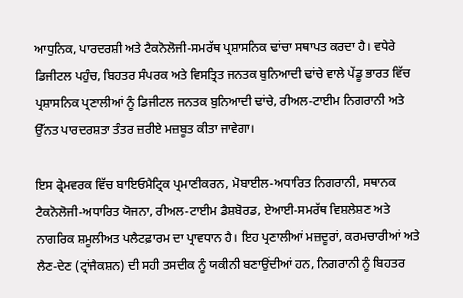ਆਧੁਨਿਕ, ਪਾਰਦਰਸ਼ੀ ਅਤੇ ਟੈਕਨੋਲੋਜੀ-ਸਮਰੱਥ ਪ੍ਰਸ਼ਾਸਨਿਕ ਢਾਂਚਾ ਸਥਾਪਤ ਕਰਦਾ ਹੈ। ਵਧੇਰੇ ਡਿਜੀਟਲ ਪਹੁੰਚ, ਬਿਹਤਰ ਸੰਪਰਕ ਅਤੇ ਵਿਸਤ੍ਰਿਤ ਜਨਤਕ ਬੁਨਿਆਦੀ ਢਾਂਚੇ ਵਾਲੇ ਪੇਂਡੂ ਭਾਰਤ ਵਿੱਚ ਪ੍ਰਸ਼ਾਸਨਿਕ ਪ੍ਰਣਾਲੀਆਂ ਨੂੰ ਡਿਜੀਟਲ ਜਨਤਕ ਬੁਨਿਆਦੀ ਢਾਂਚੇ, ਰੀਅਲ-ਟਾਈਮ ਨਿਗਰਾਨੀ ਅਤੇ ਉੱਨਤ ਪਾਰਦਰਸ਼ਤਾ ਤੰਤਰ ਜ਼ਰੀਏ ਮਜ਼ਬੂਤ ਕੀਤਾ ਜਾਵੇਗਾ।

ਇਸ ਫ੍ਰੇਮਵਰਕ ਵਿੱਚ ਬਾਇਓਮੈਟ੍ਰਿਕ ਪ੍ਰਮਾਣੀਕਰਨ, ਮੋਬਾਈਲ-ਅਧਾਰਿਤ ਨਿਗਰਾਨੀ, ਸਥਾਨਕ ਟੈਕਨੋਲੋਜੀ-ਅਧਾਰਿਤ ਯੋਜਨਾ, ਰੀਅਲ-ਟਾਈਮ ਡੈਸ਼ਬੋਰਡ, ਏਆਈ-ਸਮਰੱਥ ਵਿਸ਼ਲੇਸ਼ਣ ਅਤੇ ਨਾਗਰਿਕ ਸ਼ਮੂਲੀਅਤ ਪਲੈਟਫ਼ਾਰਮ ਦਾ ਪ੍ਰਾਵਧਾਨ ਹੈ। ਇਹ ਪ੍ਰਣਾਲੀਆਂ ਮਜ਼ਦੂਰਾਂ, ਕਰਮਚਾਰੀਆਂ ਅਤੇ ਲੈਣ-ਦੇਣ (ਟ੍ਰਾਂਜੈਕਸ਼ਨ) ਦੀ ਸਹੀ ਤਸਦੀਕ ਨੂੰ ਯਕੀਨੀ ਬਣਾਉਂਦੀਆਂ ਹਨ, ਨਿਗਰਾਨੀ ਨੂੰ ਬਿਹਤਰ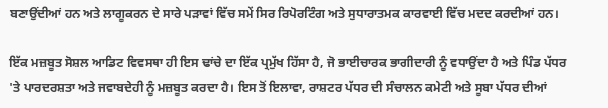ਬਣਾਉਂਦੀਆਂ ਹਨ ਅਤੇ ਲਾਗੂਕਰਨ ਦੇ ਸਾਰੇ ਪੜਾਵਾਂ ਵਿੱਚ ਸਮੇਂ ਸਿਰ ਰਿਪੋਰਟਿੰਗ ਅਤੇ ਸੁਧਾਰਾਤਮਕ ਕਾਰਵਾਈ ਵਿੱਚ ਮਦਦ ਕਰਦੀਆਂ ਹਨ।

ਇੱਕ ਮਜ਼ਬੂਤ ਸੋਸ਼ਲ ਆਡਿਟ ਵਿਵਸਥਾ ਹੀ ਇਸ ਢਾਂਚੇ ਦਾ ਇੱਕ ਪ੍ਰਮੁੱਖ ਹਿੱਸਾ ਹੈ, ਜੋ ਭਾਈਚਾਰਕ ਭਾਗੀਦਾਰੀ ਨੂੰ ਵਧਾਉਂਦਾ ਹੈ ਅਤੇ ਪਿੰਡ ਪੱਧਰ 'ਤੇ ਪਾਰਦਰਸ਼ਤਾ ਅਤੇ ਜਵਾਬਦੇਹੀ ਨੂੰ ਮਜ਼ਬੂਤ ਕਰਦਾ ਹੈ। ਇਸ ਤੋਂ ਇਲਾਵਾ, ਰਾਸ਼ਟਰ ਪੱਧਰ ਦੀ ਸੰਚਾਲਨ ਕਮੇਟੀ ਅਤੇ ਸੂਬਾ ਪੱਧਰ ਦੀਆਂ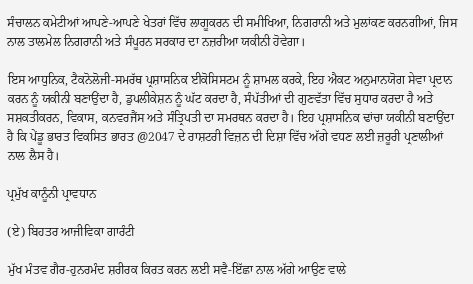ਸੰਚਾਲਨ ਕਮੇਟੀਆਂ ਆਪਣੇ-ਆਪਣੇ ਖੇਤਰਾਂ ਵਿੱਚ ਲਾਗੂਕਰਨ ਦੀ ਸਮੀਖਿਆ, ਨਿਗਰਾਨੀ ਅਤੇ ਮੁਲਾਂਕਣ ਕਰਨਗੀਆਂ, ਜਿਸ ਨਾਲ ਤਾਲਮੇਲ ਨਿਗਰਾਨੀ ਅਤੇ ਸੰਪੂਰਨ ਸਰਕਾਰ ਦਾ ਨਜ਼ਰੀਆ ਯਕੀਨੀ ਹੋਵੇਗਾ।

ਇਸ ਆਧੁਨਿਕ, ਟੈਕਨੋਲੋਜੀ-ਸਮਰੱਥ ਪ੍ਰਸ਼ਾਸਨਿਕ ਈਕੋਸਿਸਟਮ ਨੂੰ ਸ਼ਾਮਲ ਕਰਕੇ, ਇਹ ਐਕਟ ਅਨੁਮਾਨਯੋਗ ਸੇਵਾ ਪ੍ਰਦਾਨ ਕਰਨ ਨੂੰ ਯਕੀਨੀ ਬਣਾਉਂਦਾ ਹੈ, ਡੁਪਲੀਕੇਸ਼ਨ ਨੂੰ ਘੱਟ ਕਰਦਾ ਹੈ, ਸੰਪੱਤੀਆਂ ਦੀ ਗੁਣਵੱਤਾ ਵਿੱਚ ਸੁਧਾਰ ਕਰਦਾ ਹੈ ਅਤੇ ਸਸ਼ਕਤੀਕਰਨ, ਵਿਕਾਸ, ਕਨਵਰਜੈਂਸ ਅਤੇ ਸੰਤ੍ਰਿਪਤੀ ਦਾ ਸਮਰਥਨ ਕਰਦਾ ਹੈ। ਇਹ ਪ੍ਰਸ਼ਾਸਨਿਕ ਢਾਂਚਾ ਯਕੀਨੀ ਬਣਾਉਂਦਾ ਹੈ ਕਿ ਪੇਂਡੂ ਭਾਰਤ ਵਿਕਸਿਤ ਭਾਰਤ @2047 ਦੇ ਰਾਸ਼ਟਰੀ ਵਿਜ਼ਨ ਦੀ ਦਿਸ਼ਾ ਵਿੱਚ ਅੱਗੇ ਵਧਣ ਲਈ ਜ਼ਰੂਰੀ ਪ੍ਰਣਾਲੀਆਂ ਨਾਲ ਲੈਸ ਹੈ।

ਪ੍ਰਮੁੱਖ ਕਾਨੂੰਨੀ ਪ੍ਰਾਵਧਾਨ

(ਏ) ਬਿਹਤਰ ਆਜੀਵਿਕਾ ਗਾਰੰਟੀ

ਮੁੱਖ ਮੰਤਵ ਗੈਰ-ਹੁਨਰਮੰਦ ਸ਼ਰੀਰਕ ਕਿਰਤ ਕਰਨ ਲਈ ਸਵੈ-ਇੱਛਾ ਨਾਲ ਅੱਗੇ ਆਉਣ ਵਾਲੇ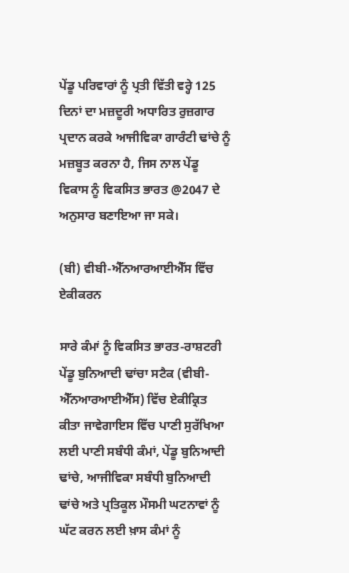ਪੇਂਡੂ ਪਰਿਵਾਰਾਂ ਨੂੰ ਪ੍ਰਤੀ ਵਿੱਤੀ ਵਰ੍ਹੇ 125 ਦਿਨਾਂ ਦਾ ਮਜ਼ਦੂਰੀ ਅਧਾਰਿਤ ਰੁਜ਼ਗਾਰ ਪ੍ਰਦਾਨ ਕਰਕੇ ਆਜੀਵਿਕਾ ਗਾਰੰਟੀ ਢਾਂਚੇ ਨੂੰ ਮਜ਼ਬੂਤ ਕਰਨਾ ਹੈ, ਜਿਸ ਨਾਲ ਪੇਂਡੂ ਵਿਕਾਸ ਨੂੰ ਵਿਕਸਿਤ ਭਾਰਤ @2047 ਦੇ ਅਨੁਸਾਰ ਬਣਾਇਆ ਜਾ ਸਕੇ।

(ਬੀ) ਵੀਬੀ-ਐੱਨਆਰਆਈਐੱਸ ਵਿੱਚ ਏਕੀਕਰਨ

ਸਾਰੇ ਕੰਮਾਂ ਨੂੰ ਵਿਕਸਿਤ ਭਾਰਤ-ਰਾਸ਼ਟਰੀ ਪੇਂਡੂ ਬੁਨਿਆਦੀ ਢਾਂਚਾ ਸਟੈਕ (ਵੀਬੀ-ਐੱਨਆਰਆਈਐੱਸ) ਵਿੱਚ ਏਕੀਕ੍ਰਿਤ ਕੀਤਾ ਜਾਵੇਗਾਇਸ ਵਿੱਚ ਪਾਣੀ ਸੁਰੱਖਿਆ ਲਈ ਪਾਣੀ ਸਬੰਧੀ ਕੰਮਾਂ, ਪੇਂਡੂ ਬੁਨਿਆਦੀ ਢਾਂਚੇ, ਆਜੀਵਿਕਾ ਸਬੰਧੀ ਬੁਨਿਆਦੀ ਢਾਂਚੇ ਅਤੇ ਪ੍ਰਤਿਕੂਲ ਮੌਸਮੀ ਘਟਨਾਵਾਂ ਨੂੰ ਘੱਟ ਕਰਨ ਲਈ ਖ਼ਾਸ ਕੰਮਾਂ ਨੂੰ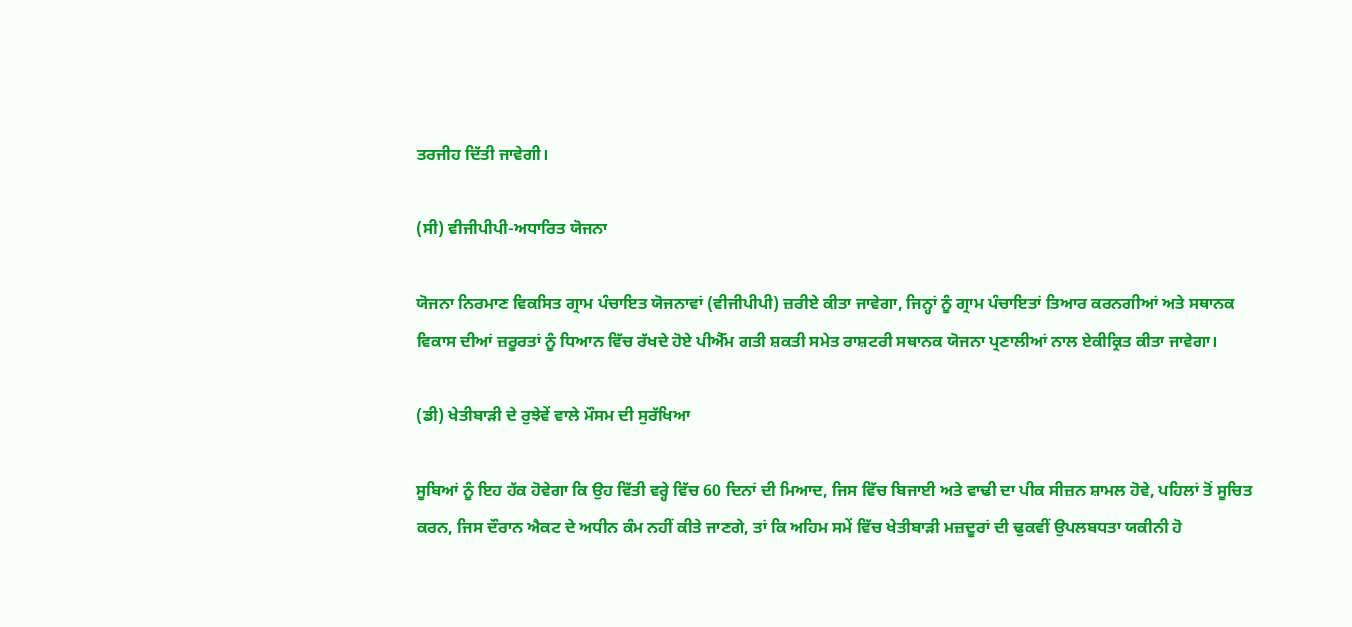ਤਰਜੀਹ ਦਿੱਤੀ ਜਾਵੇਗੀ।

(ਸੀ) ਵੀਜੀਪੀਪੀ-ਅਧਾਰਿਤ ਯੋਜਨਾ

ਯੋਜਨਾ ਨਿਰਮਾਣ ਵਿਕਸਿਤ ਗ੍ਰਾਮ ਪੰਚਾਇਤ ਯੋਜਨਾਵਾਂ (ਵੀਜੀਪੀਪੀ) ਜ਼ਰੀਏ ਕੀਤਾ ਜਾਵੇਗਾ, ਜਿਨ੍ਹਾਂ ਨੂੰ ਗ੍ਰਾਮ ਪੰਚਾਇਤਾਂ ਤਿਆਰ ਕਰਨਗੀਆਂ ਅਤੇ ਸਥਾਨਕ ਵਿਕਾਸ ਦੀਆਂ ਜ਼ਰੂਰਤਾਂ ਨੂੰ ਧਿਆਨ ਵਿੱਚ ਰੱਖਦੇ ਹੋਏ ਪੀਐੱਮ ਗਤੀ ਸ਼ਕਤੀ ਸਮੇਤ ਰਾਸ਼ਟਰੀ ਸਥਾਨਕ ਯੋਜਨਾ ਪ੍ਰਣਾਲੀਆਂ ਨਾਲ ਏਕੀਕ੍ਰਿਤ ਕੀਤਾ ਜਾਵੇਗਾ।

(ਡੀ) ਖੇਤੀਬਾੜੀ ਦੇ ਰੁਝੇਵੇਂ ਵਾਲੇ ਮੌਸਮ ਦੀ ਸੁਰੱਖਿਆ

ਸੂਬਿਆਂ ਨੂੰ ਇਹ ਹੱਕ ਹੋਵੇਗਾ ਕਿ ਉਹ ਵਿੱਤੀ ਵਰ੍ਹੇ ਵਿੱਚ 60 ਦਿਨਾਂ ਦੀ ਮਿਆਦ, ਜਿਸ ਵਿੱਚ ਬਿਜਾਈ ਅਤੇ ਵਾਢੀ ਦਾ ਪੀਕ ਸੀਜ਼ਨ ਸ਼ਾਮਲ ਹੋਵੇ, ਪਹਿਲਾਂ ਤੋਂ ਸੂਚਿਤ ਕਰਨ, ਜਿਸ ਦੌਰਾਨ ਐਕਟ ਦੇ ਅਧੀਨ ਕੰਮ ਨਹੀਂ ਕੀਤੇ ਜਾਣਗੇ, ਤਾਂ ਕਿ ਅਹਿਮ ਸਮੇਂ ਵਿੱਚ ਖੇਤੀਬਾੜੀ ਮਜ਼ਦੂਰਾਂ ਦੀ ਢੁਕਵੀਂ ਉਪਲਬਧਤਾ ਯਕੀਨੀ ਹੋ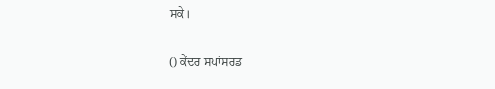ਸਕੇ।

() ਕੇਂਦਰ ਸਪਾਂਸਰਡ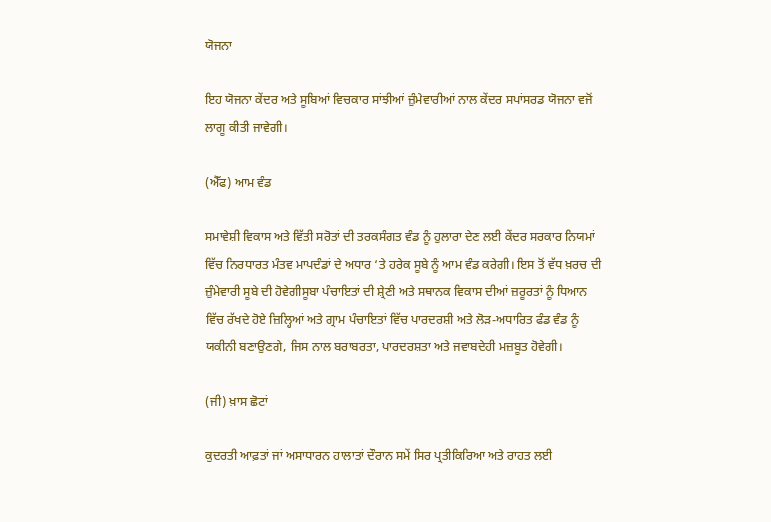ਯੋਜਨਾ

ਇਹ ਯੋਜਨਾ ਕੇਂਦਰ ਅਤੇ ਸੂਬਿਆਂ ਵਿਚਕਾਰ ਸਾਂਝੀਆਂ ਜ਼ੁੰਮੇਵਾਰੀਆਂ ਨਾਲ ਕੇਂਦਰ ਸਪਾਂਸਰਡ ਯੋਜਨਾ ਵਜੋਂ ਲਾਗੂ ਕੀਤੀ ਜਾਵੇਗੀ।

(ਐੱਫ) ਆਮ ਵੰਡ

ਸਮਾਵੇਸ਼ੀ ਵਿਕਾਸ ਅਤੇ ਵਿੱਤੀ ਸਰੋਤਾਂ ਦੀ ਤਰਕਸੰਗਤ ਵੰਡ ਨੂੰ ਹੁਲਾਰਾ ਦੇਣ ਲਈ ਕੇਂਦਰ ਸਰਕਾਰ ਨਿਯਮਾਂ ਵਿੱਚ ਨਿਰਧਾਰਤ ਮੰਤਵ ਮਾਪਦੰਡਾਂ ਦੇ ਅਧਾਰ ‘ਤੇ ਹਰੇਕ ਸੂਬੇ ਨੂੰ ਆਮ ਵੰਡ ਕਰੇਗੀ। ਇਸ ਤੋਂ ਵੱਧ ਖ਼ਰਚ ਦੀ ਜ਼ੁੰਮੇਵਾਰੀ ਸੂਬੇ ਦੀ ਹੋਵੇਗੀਸੂਬਾ ਪੰਚਾਇਤਾਂ ਦੀ ਸ਼੍ਰੇਣੀ ਅਤੇ ਸਥਾਨਕ ਵਿਕਾਸ ਦੀਆਂ ਜ਼ਰੂਰਤਾਂ ਨੂੰ ਧਿਆਨ ਵਿੱਚ ਰੱਖਦੇ ਹੋਏ ਜ਼ਿਲ੍ਹਿਆਂ ਅਤੇ ਗ੍ਰਾਮ ਪੰਚਾਇਤਾਂ ਵਿੱਚ ਪਾਰਦਰਸ਼ੀ ਅਤੇ ਲੋੜ-ਅਧਾਰਿਤ ਫੰਡ ਵੰਡ ਨੂੰ ਯਕੀਨੀ ਬਣਾਉਣਗੇ, ਜਿਸ ਨਾਲ ਬਰਾਬਰਤਾ, ਪਾਰਦਰਸ਼ਤਾ ਅਤੇ ਜਵਾਬਦੇਹੀ ਮਜ਼ਬੂਤ ਹੋਵੇਗੀ।

(ਜੀ) ਖ਼ਾਸ ਛੋਟਾਂ

ਕੁਦਰਤੀ ਆਫ਼ਤਾਂ ਜਾਂ ਅਸਾਧਾਰਨ ਹਾਲਾਤਾਂ ਦੌਰਾਨ ਸਮੇਂ ਸਿਰ ਪ੍ਰਤੀਕਿਰਿਆ ਅਤੇ ਰਾਹਤ ਲਈ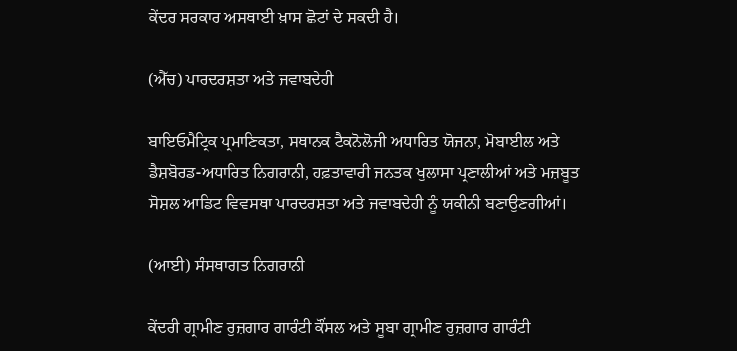ਕੇਂਦਰ ਸਰਕਾਰ ਅਸਥਾਈ ਖ਼ਾਸ ਛੋਟਾਂ ਦੇ ਸਕਦੀ ਹੈ।

(ਐੱਚ) ਪਾਰਦਰਸ਼ਤਾ ਅਤੇ ਜਵਾਬਦੇਹੀ

ਬਾਇਓਮੈਟ੍ਰਿਕ ਪ੍ਰਮਾਣਿਕਤਾ, ਸਥਾਨਕ ਟੈਕਨੋਲੋਜੀ ਅਧਾਰਿਤ ਯੋਜਨਾ, ਮੋਬਾਈਲ ਅਤੇ ਡੈਸ਼ਬੋਰਡ-ਅਧਾਰਿਤ ਨਿਗਰਾਨੀ, ਹਫ਼ਤਾਵਾਰੀ ਜਨਤਕ ਖੁਲਾਸਾ ਪ੍ਰਣਾਲੀਆਂ ਅਤੇ ਮਜ਼ਬੂਤ ਸੋਸ਼ਲ ਆਡਿਟ ਵਿਵਸਥਾ ਪਾਰਦਰਸ਼ਤਾ ਅਤੇ ਜਵਾਬਦੇਹੀ ਨੂੰ ਯਕੀਨੀ ਬਣਾਉਣਗੀਆਂ।

(ਆਈ) ਸੰਸਥਾਗਤ ਨਿਗਰਾਨੀ

ਕੇਂਦਰੀ ਗ੍ਰਾਮੀਣ ਰੁਜ਼ਗਾਰ ਗਾਰੰਟੀ ਕੌਂਸਲ ਅਤੇ ਸੂਬਾ ਗ੍ਰਾਮੀਣ ਰੁਜ਼ਗਾਰ ਗਾਰੰਟੀ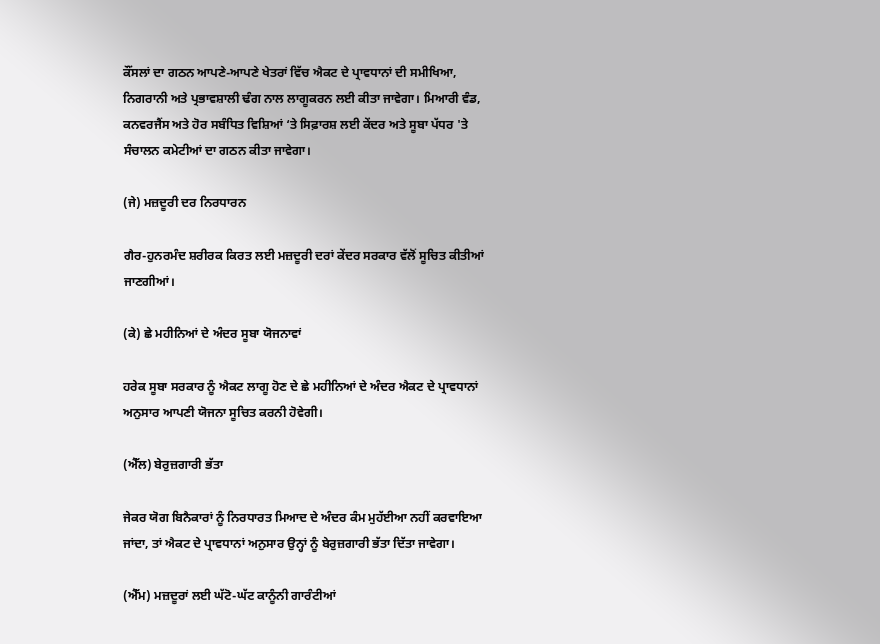ਕੌਂਸਲਾਂ ਦਾ ਗਠਨ ਆਪਣੇ-ਆਪਣੇ ਖੇਤਰਾਂ ਵਿੱਚ ਐਕਟ ਦੇ ਪ੍ਰਾਵਧਾਨਾਂ ਦੀ ਸਮੀਖਿਆ, ਨਿਗਰਾਨੀ ਅਤੇ ਪ੍ਰਭਾਵਸ਼ਾਲੀ ਢੰਗ ਨਾਲ ਲਾਗੂਕਰਨ ਲਈ ਕੀਤਾ ਜਾਵੇਗਾ। ਮਿਆਰੀ ਵੰਡ, ਕਨਵਰਜੈਂਸ ਅਤੇ ਹੋਰ ਸਬੰਧਿਤ ਵਿਸ਼ਿਆਂ ‘ਤੇ ਸਿਫ਼ਾਰਸ਼ ਲਈ ਕੇਂਦਰ ਅਤੇ ਸੂਬਾ ਪੱਧਰ 'ਤੇ ਸੰਚਾਲਨ ਕਮੇਟੀਆਂ ਦਾ ਗਠਨ ਕੀਤਾ ਜਾਵੇਗਾ।

(ਜੇ) ਮਜ਼ਦੂਰੀ ਦਰ ਨਿਰਧਾਰਨ

ਗੈਰ-ਹੁਨਰਮੰਦ ਸ਼ਰੀਰਕ ਕਿਰਤ ਲਈ ਮਜ਼ਦੂਰੀ ਦਰਾਂ ਕੇਂਦਰ ਸਰਕਾਰ ਵੱਲੋਂ ਸੂਚਿਤ ਕੀਤੀਆਂ ਜਾਣਗੀਆਂ।

(ਕੇ) ਛੇ ਮਹੀਨਿਆਂ ਦੇ ਅੰਦਰ ਸੂਬਾ ਯੋਜਨਾਵਾਂ

ਹਰੇਕ ਸੂਬਾ ਸਰਕਾਰ ਨੂੰ ਐਕਟ ਲਾਗੂ ਹੋਣ ਦੇ ਛੇ ਮਹੀਨਿਆਂ ਦੇ ਅੰਦਰ ਐਕਟ ਦੇ ਪ੍ਰਾਵਧਾਨਾਂ ਅਨੁਸਾਰ ਆਪਣੀ ਯੋਜਨਾ ਸੂਚਿਤ ਕਰਨੀ ਹੋਵੇਗੀ।

(ਐੱਲ) ਬੇਰੁਜ਼ਗਾਰੀ ਭੱਤਾ

ਜੇਕਰ ਯੋਗ ਬਿਨੈਕਾਰਾਂ ਨੂੰ ਨਿਰਧਾਰਤ ਮਿਆਦ ਦੇ ਅੰਦਰ ਕੰਮ ਮੁਹੱਈਆ ਨਹੀਂ ਕਰਵਾਇਆ ਜਾਂਦਾ, ਤਾਂ ਐਕਟ ਦੇ ਪ੍ਰਾਵਧਾਨਾਂ ਅਨੁਸਾਰ ਉਨ੍ਹਾਂ ਨੂੰ ਬੇਰੁਜ਼ਗਾਰੀ ਭੱਤਾ ਦਿੱਤਾ ਜਾਵੇਗਾ।

(ਐੱਮ) ਮਜ਼ਦੂਰਾਂ ਲਈ ਘੱਟੋ-ਘੱਟ ਕਾਨੂੰਨੀ ਗਾਰੰਟੀਆਂ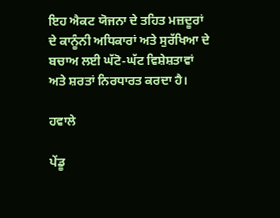ਇਹ ਐਕਟ ਯੋਜਨਾ ਦੇ ਤਹਿਤ ਮਜ਼ਦੂਰਾਂ ਦੇ ਕਾਨੂੰਨੀ ਅਧਿਕਾਰਾਂ ਅਤੇ ਸੁਰੱਖਿਆ ਦੇ ਬਚਾਅ ਲਈ ਘੱਟੋ-ਘੱਟ ਵਿਸ਼ੇਸ਼ਤਾਵਾਂ ਅਤੇ ਸ਼ਰਤਾਂ ਨਿਰਧਾਰਤ ਕਰਦਾ ਹੈ।

ਹਵਾਲੇ

ਪੇਂਡੂ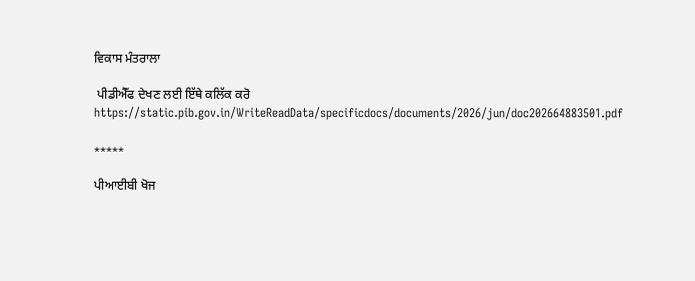ਵਿਕਾਸ ਮੰਤਰਾਲਾ

 ਪੀਡੀਐੱਫ ਦੇਖਣ ਲਈ ਇੱਥੇ ਕਲਿੱਕ ਕਰੋ https://static.pib.gov.in/WriteReadData/specificdocs/documents/2026/jun/doc202664883501.pdf

*****

ਪੀਆਈਬੀ ਖੋਜ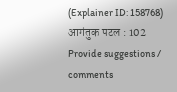(Explainer ID: 158768) आगंतुक पटल : 102
Provide suggestions / comments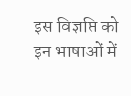इस विज्ञप्ति को इन भाषाओं में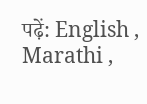पढ़ें: English , Marathi ,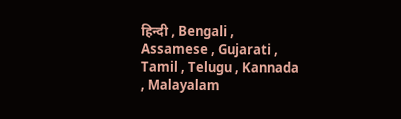हिन्दी , Bengali , Assamese , Gujarati , Tamil , Telugu , Kannada , Malayalam